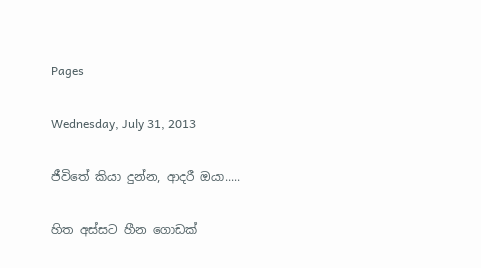Pages

Wednesday, July 31, 2013

ජීවිතේ කියා දුන්න, ආදරී ඔයා.....

හිත අස්සට හීන ගොඩක්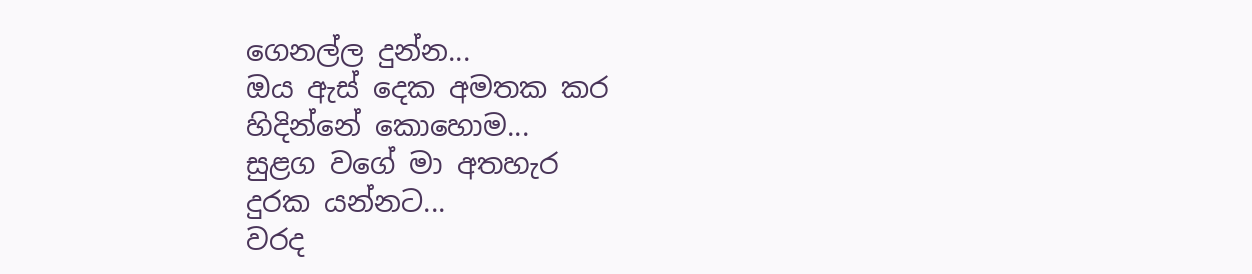ගෙනල්ල දුන්න...
ඔය ඇස් දෙක අමතක කර
හිදින්නේ කොහොම...
සුළග වගේ මා අතහැර
දුරක යන්නට...
වරද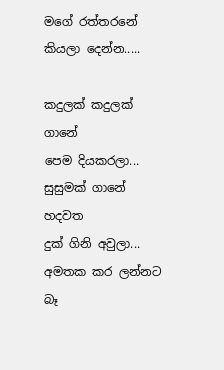මගේ රත්තරනේ
කියලා දෙන්න.....

කදුලක් කදුලක් ගානේ
පෙම දියකරලා...
සුසුමක් ගානේ හදවත
දුක් ගිනි අවුලා...
අමතක කර ලන්නට බෑ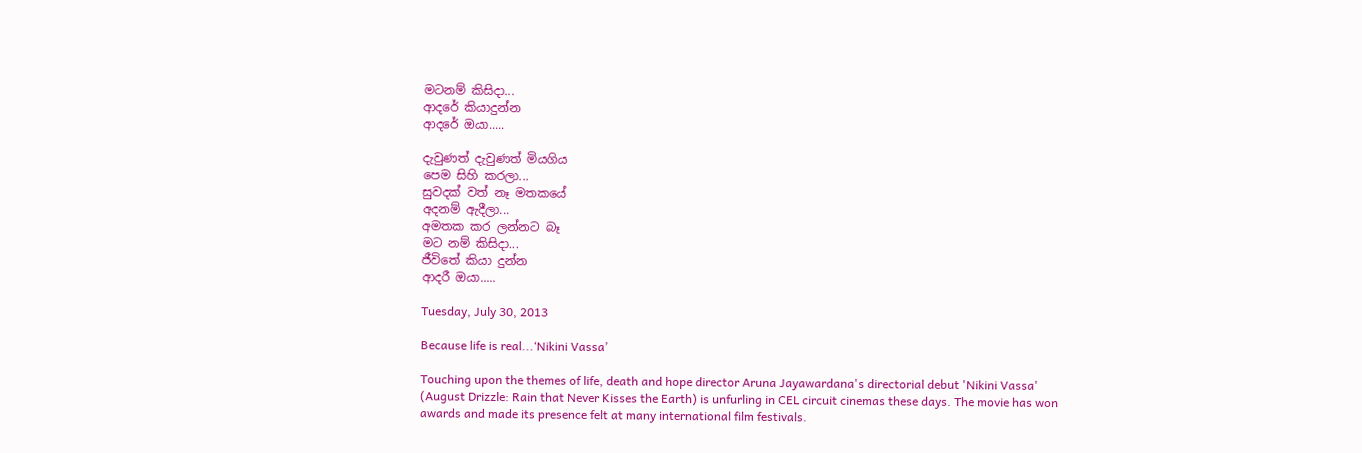මටනම් කිසිදා...
ආදරේ කියාදුන්න
ආදරේ ඔයා.....

දැවුණත් දැවුණත් මියගිය
පෙම සිහි කරලා...
සුවදක් වත් නෑ මතකයේ
අදනම් ඇදීලා...
අමතක කර ලන්නට බෑ
මට නම් කිසිදා...
ජීවිතේ කියා දුන්න
ආදරී ඔයා.....

Tuesday, July 30, 2013

Because life is real...‘Nikini Vassa’

Touching upon the themes of life, death and hope director Aruna Jayawardana's directorial debut 'Nikini Vassa' (August Drizzle: Rain that Never Kisses the Earth) is unfurling in CEL circuit cinemas these days. The movie has won awards and made its presence felt at many international film festivals.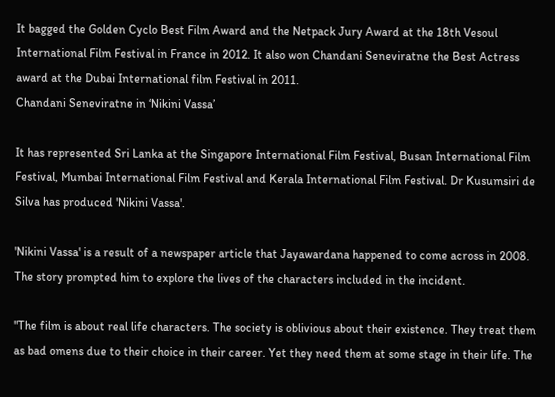It bagged the Golden Cyclo Best Film Award and the Netpack Jury Award at the 18th Vesoul International Film Festival in France in 2012. It also won Chandani Seneviratne the Best Actress award at the Dubai International film Festival in 2011.
Chandani Seneviratne in ‘Nikini Vassa’

It has represented Sri Lanka at the Singapore International Film Festival, Busan International Film Festival, Mumbai International Film Festival and Kerala International Film Festival. Dr Kusumsiri de Silva has produced 'Nikini Vassa'.

'Nikini Vassa' is a result of a newspaper article that Jayawardana happened to come across in 2008. The story prompted him to explore the lives of the characters included in the incident.

"The film is about real life characters. The society is oblivious about their existence. They treat them as bad omens due to their choice in their career. Yet they need them at some stage in their life. The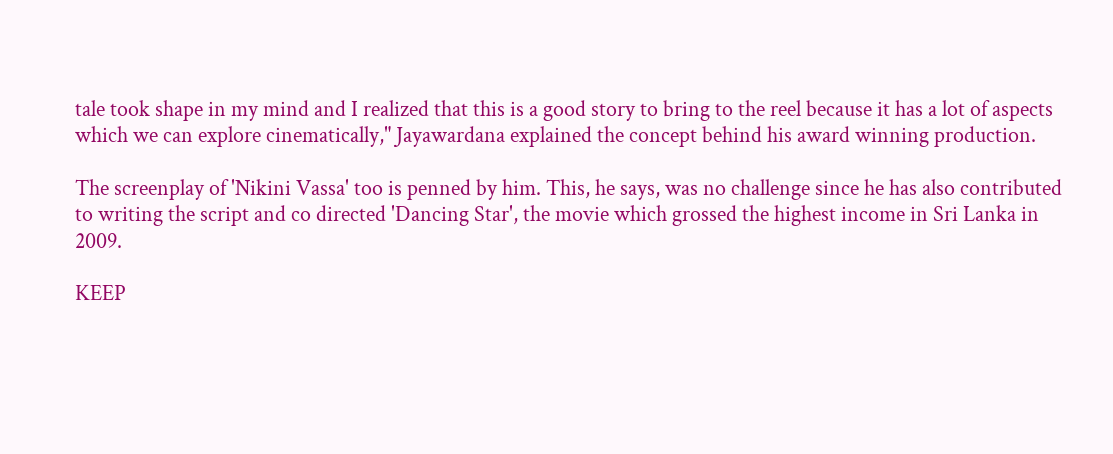tale took shape in my mind and I realized that this is a good story to bring to the reel because it has a lot of aspects which we can explore cinematically," Jayawardana explained the concept behind his award winning production.

The screenplay of 'Nikini Vassa' too is penned by him. This, he says, was no challenge since he has also contributed to writing the script and co directed 'Dancing Star', the movie which grossed the highest income in Sri Lanka in 2009.

KEEP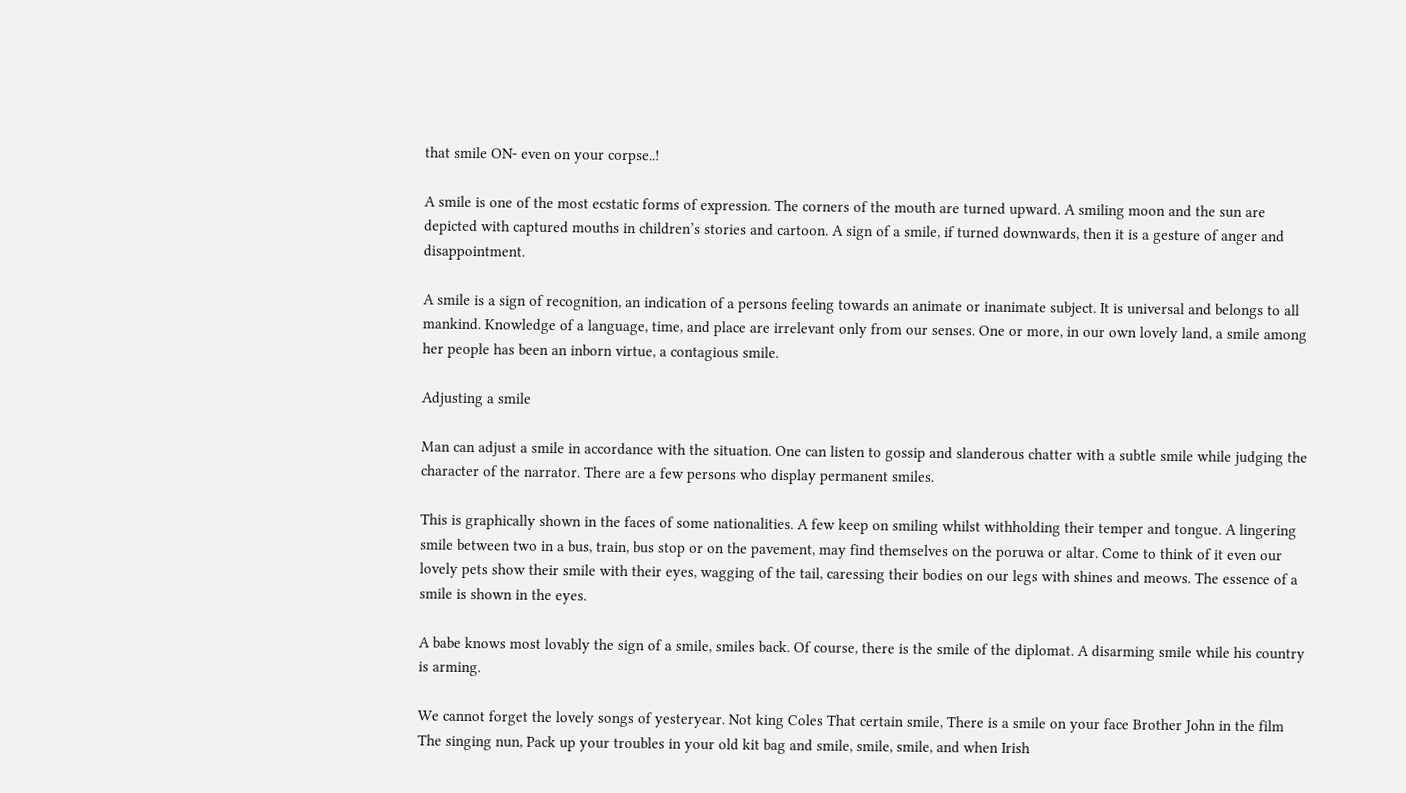that smile ON- even on your corpse..!

A smile is one of the most ecstatic forms of expression. The corners of the mouth are turned upward. A smiling moon and the sun are depicted with captured mouths in children’s stories and cartoon. A sign of a smile, if turned downwards, then it is a gesture of anger and disappointment.

A smile is a sign of recognition, an indication of a persons feeling towards an animate or inanimate subject. It is universal and belongs to all mankind. Knowledge of a language, time, and place are irrelevant only from our senses. One or more, in our own lovely land, a smile among her people has been an inborn virtue, a contagious smile.

Adjusting a smile

Man can adjust a smile in accordance with the situation. One can listen to gossip and slanderous chatter with a subtle smile while judging the character of the narrator. There are a few persons who display permanent smiles.

This is graphically shown in the faces of some nationalities. A few keep on smiling whilst withholding their temper and tongue. A lingering smile between two in a bus, train, bus stop or on the pavement, may find themselves on the poruwa or altar. Come to think of it even our lovely pets show their smile with their eyes, wagging of the tail, caressing their bodies on our legs with shines and meows. The essence of a smile is shown in the eyes.

A babe knows most lovably the sign of a smile, smiles back. Of course, there is the smile of the diplomat. A disarming smile while his country is arming.

We cannot forget the lovely songs of yesteryear. Not king Coles That certain smile, There is a smile on your face Brother John in the film The singing nun, Pack up your troubles in your old kit bag and smile, smile, smile, and when Irish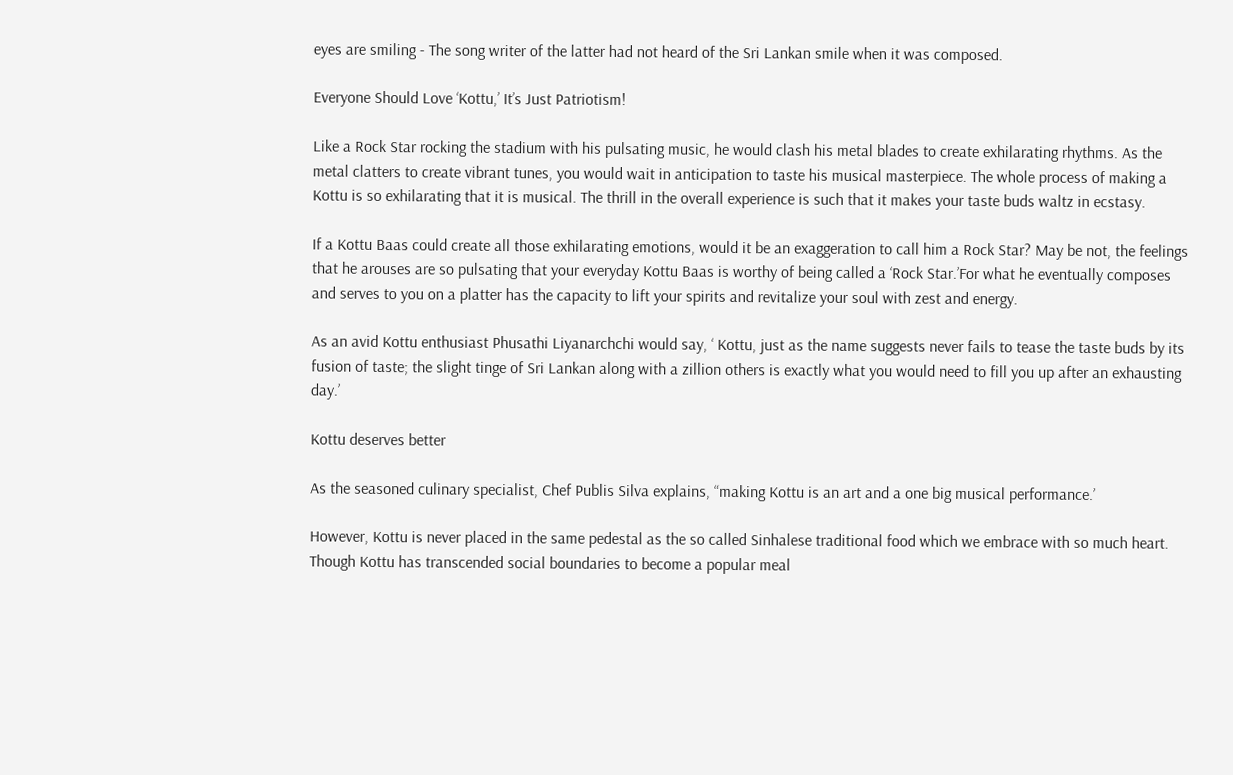eyes are smiling - The song writer of the latter had not heard of the Sri Lankan smile when it was composed.

Everyone Should Love ‘Kottu,’ It’s Just Patriotism!

Like a Rock Star rocking the stadium with his pulsating music, he would clash his metal blades to create exhilarating rhythms. As the metal clatters to create vibrant tunes, you would wait in anticipation to taste his musical masterpiece. The whole process of making a Kottu is so exhilarating that it is musical. The thrill in the overall experience is such that it makes your taste buds waltz in ecstasy.

If a Kottu Baas could create all those exhilarating emotions, would it be an exaggeration to call him a Rock Star? May be not, the feelings that he arouses are so pulsating that your everyday Kottu Baas is worthy of being called a ‘Rock Star.’For what he eventually composes and serves to you on a platter has the capacity to lift your spirits and revitalize your soul with zest and energy.

As an avid Kottu enthusiast Phusathi Liyanarchchi would say, ‘ Kottu, just as the name suggests never fails to tease the taste buds by its fusion of taste; the slight tinge of Sri Lankan along with a zillion others is exactly what you would need to fill you up after an exhausting day.’

Kottu deserves better

As the seasoned culinary specialist, Chef Publis Silva explains, “making Kottu is an art and a one big musical performance.’

However, Kottu is never placed in the same pedestal as the so called Sinhalese traditional food which we embrace with so much heart. Though Kottu has transcended social boundaries to become a popular meal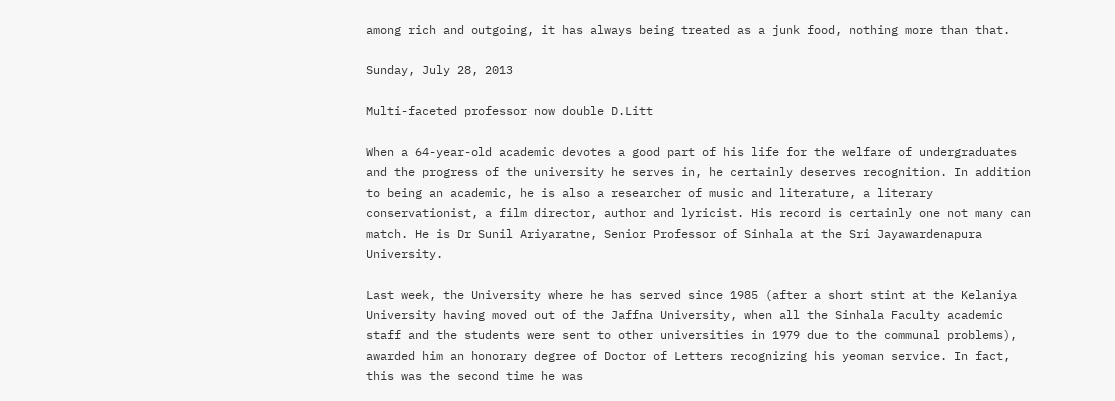among rich and outgoing, it has always being treated as a junk food, nothing more than that.

Sunday, July 28, 2013

Multi-faceted professor now double D.Litt

When a 64-year-old academic devotes a good part of his life for the welfare of undergraduates and the progress of the university he serves in, he certainly deserves recognition. In addition to being an academic, he is also a researcher of music and literature, a literary conservationist, a film director, author and lyricist. His record is certainly one not many can match. He is Dr Sunil Ariyaratne, Senior Professor of Sinhala at the Sri Jayawardenapura University.

Last week, the University where he has served since 1985 (after a short stint at the Kelaniya University having moved out of the Jaffna University, when all the Sinhala Faculty academic staff and the students were sent to other universities in 1979 due to the communal problems), awarded him an honorary degree of Doctor of Letters recognizing his yeoman service. In fact, this was the second time he was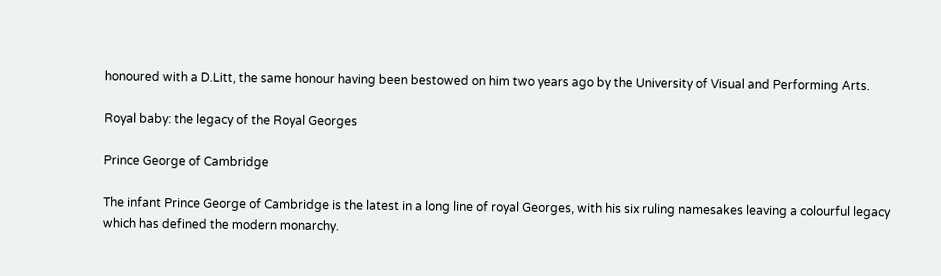honoured with a D.Litt, the same honour having been bestowed on him two years ago by the University of Visual and Performing Arts.

Royal baby: the legacy of the Royal Georges

Prince George of Cambridge

The infant Prince George of Cambridge is the latest in a long line of royal Georges, with his six ruling namesakes leaving a colourful legacy which has defined the modern monarchy.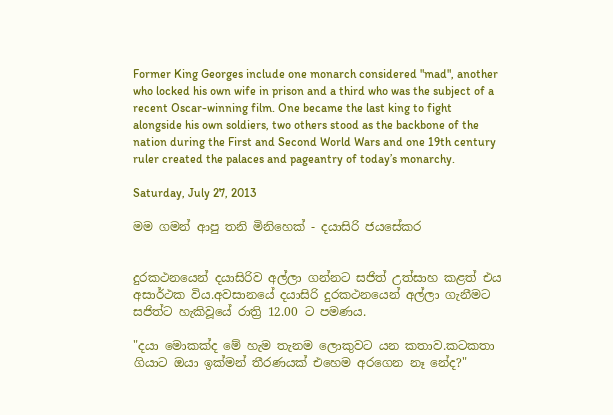Former King Georges include one monarch considered "mad", another who locked his own wife in prison and a third who was the subject of a recent Oscar-winning film. One became the last king to fight alongside his own soldiers, two others stood as the backbone of the nation during the First and Second World Wars and one 19th century ruler created the palaces and pageantry of today’s monarchy.

Saturday, July 27, 2013

මම ගමන් ආපු තනි මිනිහෙක්‌ - දයාසිරි ජයසේකර


දුරකථනයෙන් දයාසිරිව අල්ලා ගන්නට සජිත් උත්සාහ කළත් එය අසාර්ථක විය.අවසානයේ දයාසිරි දුරකථනයෙන් අල්ලා ගැනීමට සජිත්ට හැකිවූයේ රාත්‍රි 12.00 ට පමණය.

"දයා මොකක්‌ද මේ හැම තැනම ලොකුවට යන කතාව.කටකතා ගියාට ඔයා ඉක්‌මන් තීරණයක්‌ එහෙම අරගෙන නෑ නේද?"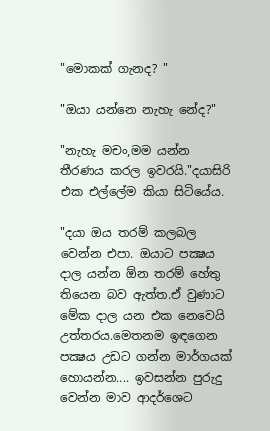"මොකක්‌ ගැනද? "

"ඔයා යන්නෙ නැහැ නේද?"

"නැහැ මචං,මම යන්න තීරණය කරල ඉවරයි."දයාසිරි එක එල්ලේම කියා සිටියේය.

"දයා ඔය තරම් කලබල වෙන්න එපා. ඔයාට පක්‍ෂය දාල යන්න ඕන තරම් හේතු තියෙන බව ඇත්ත.ඒ වුණාට මේක දාල යන එක නෙවෙයි උත්තරය.මෙතනම ඉඳගෙන පක්‍ෂය උඩට ගන්න මාර්ගයක්‌ හොයන්න.... ඉවසන්න පුරුදු වෙන්න මාව ආදර්ශෙට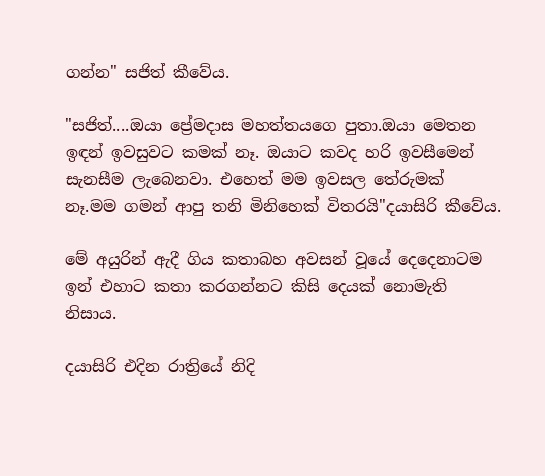ගන්න" සජිත් කීවේය.

"සජිත්....ඔයා ප්‍රේමදාස මහත්තයගෙ පුතා.ඔයා මෙතන ඉඳන් ඉවසුවට කමක්‌ නෑ. ඔයාට කවද හරි ඉවසීමෙන් සැනසීම ලැබෙනවා. එහෙත් මම ඉවසල තේරුමක්‌ නෑ.මම ගමන් ආපු තනි මිනිහෙක්‌ විතරයි"දයාසිරි කීවේය.

මේ අයුරින් ඇදී ගිය කතාබහ අවසන් වූයේ දෙදෙනාටම ඉන් එහාට කතා කරගන්නට කිසි දෙයක්‌ නොමැති නිසාය.

දයාසිරි එදින රාත්‍රියේ නිදි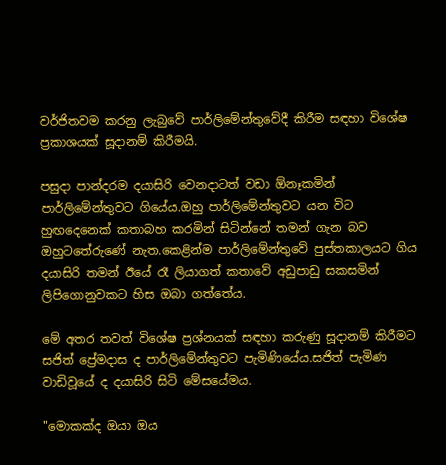වර්ජිතවම කරනු ලැබුවේ පාර්ලිමේන්තුවේදී කිරීම සඳහා විශේෂ ප්‍රකාශයක්‌ සූදානම් කිරීමයි.

පසුදා පාන්දරම දයාසිරි වෙනදාටත් වඩා ඕනෑකමින් පාර්ලිමේන්තුවට ගියේය.ඔහු පාර්ලිමේන්තුවට යන විට හුඟදෙනෙක්‌ කතාබහ කරමින් සිටින්නේ තමන් ගැන බව ඔහුටතේරුණේ නැත.කෙළින්ම පාර්ලිමේන්තුවේ පුස්‌තකාලයට ගිය දයාසිරි තමන් ඊයේ රෑ ලියාගත් කතාවේ අඩුපාඩු සකසමින් ලිපිගොනුවකට හිස ඔබා ගත්තේය.

මේ අතර තවත් විශේෂ ප්‍රශ්නයක්‌ සඳහා කරුණු සූදානම් කිරීමට සජිත් ප්‍රේමදාස ද පාර්ලිමේන්තුවට පැමිණියේය.සජිත් පැමිණ වාඩිවූයේ ද දයාසිරි සිටි මේසයේමය.

"මොකක්‌ද ඔයා ඔය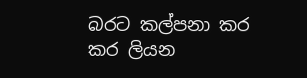බරට කල්පනා කර කර ලියන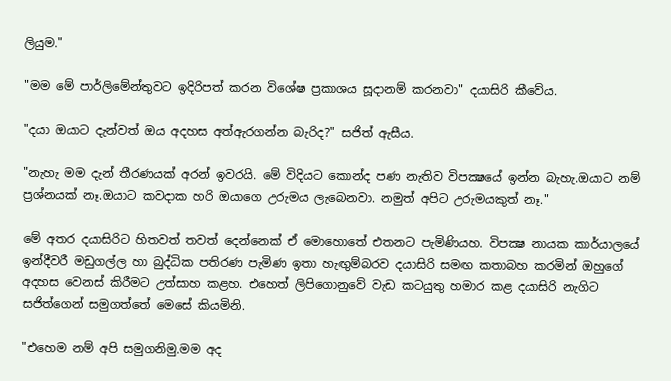ලියුම."

"මම මේ පාර්ලිමේන්තුවට ඉදිරිපත් කරන විශේෂ ප්‍රකාශය සූදානම් කරනවා" දයාසිරි කීවේය.

"දයා ඔයාට දැන්වත් ඔය අදහස අත්ඇරගන්න බැරිද?" සජිත් ඇසීය.

"නැහැ මම දැන් තීරණයක්‌ අරන් ඉවරයි. මේ විදියට කොන්ද පණ නැතිව විපක්‍ෂයේ ඉන්න බැහැ.ඔයාට නම් ප්‍රශ්නයක්‌ නෑ.ඔයාට කවදාක හරි ඔයාගෙ උරුමය ලැබෙනවා. නමුත් අපිට උරුමයකුත් නෑ."

මේ අතර දයාසිරිට හිතවත් තවත් දෙන්නෙක්‌ ඒ මොහොතේ එතනට පැමිණියහ. විපක්‍ෂ නායක කාර්යාලයේ ඉන්දීවරී මඩුගල්ල හා බුද්ධික පතිරණ පැමිණ ඉතා හැඟුම්බරව දයාසිරි සමඟ කතාබහ කරමින් ඔහුගේ අදහස වෙනස්‌ කිරීමට උත්සාහ කළහ. එහෙත් ලිපිගොනුවේ වැඩ කටයුතු හමාර කළ දයාසිරි නැගිට සජිත්ගෙන් සමුගත්තේ මෙසේ කියමිනි.

"එහෙම නම් අපි සමුගනිමු.මම අද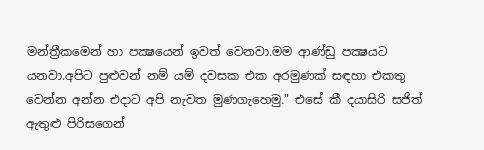මන්ත්‍රීකමෙන් හා පක්‍ෂයෙන් ඉවත් වෙනවා.මම ආණ්‌ඩු පක්‍ෂයට යනවා.අපිට පුළුවන් නම් යම් දවසක එක අරමුණක්‌ සඳහා එකතු වෙන්න අන්න එදාට අපි නැවත මුණගැහෙමු." එසේ කී දයාසිරි සජිත් ඇතුළු පිරිසගෙන්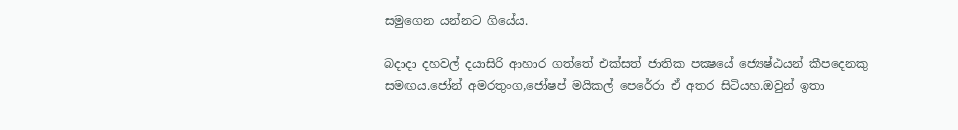සමුගෙන යන්නට ගියේය.

බදාදා දහවල් දයාසිරි ආහාර ගත්තේ එක්‌සත් ජාතික පක්‍ෂයේ ජ්‍යෙෂ්ඨයන් කීපදෙනකු සමඟය.ජෝන් අමරතුංග,ජෝෂප් මයිකල් පෙරේරා ඒ අතර සිටියහ.ඔවුන් ඉතා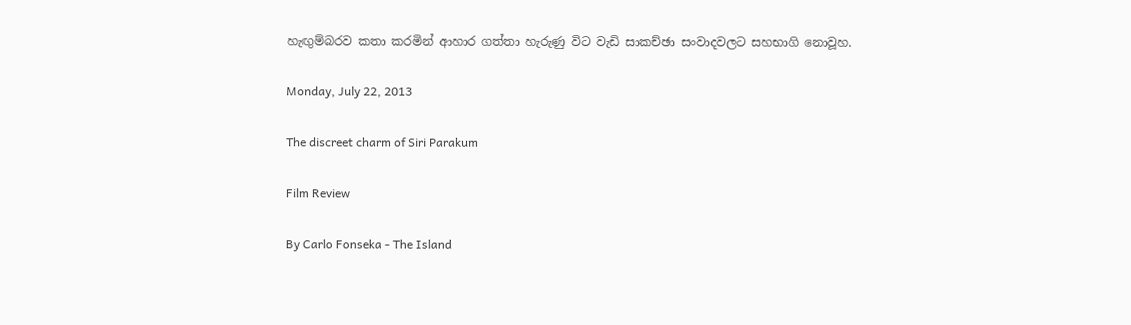හැඟුම්බරව කතා කරමින් ආහාර ගත්තා හැරුණු විට වැඩි සාකච්ඡා සංවාදවලට සහභාගි නොවූහ.

Monday, July 22, 2013

The discreet charm of Siri Parakum

Film Review

By Carlo Fonseka - The Island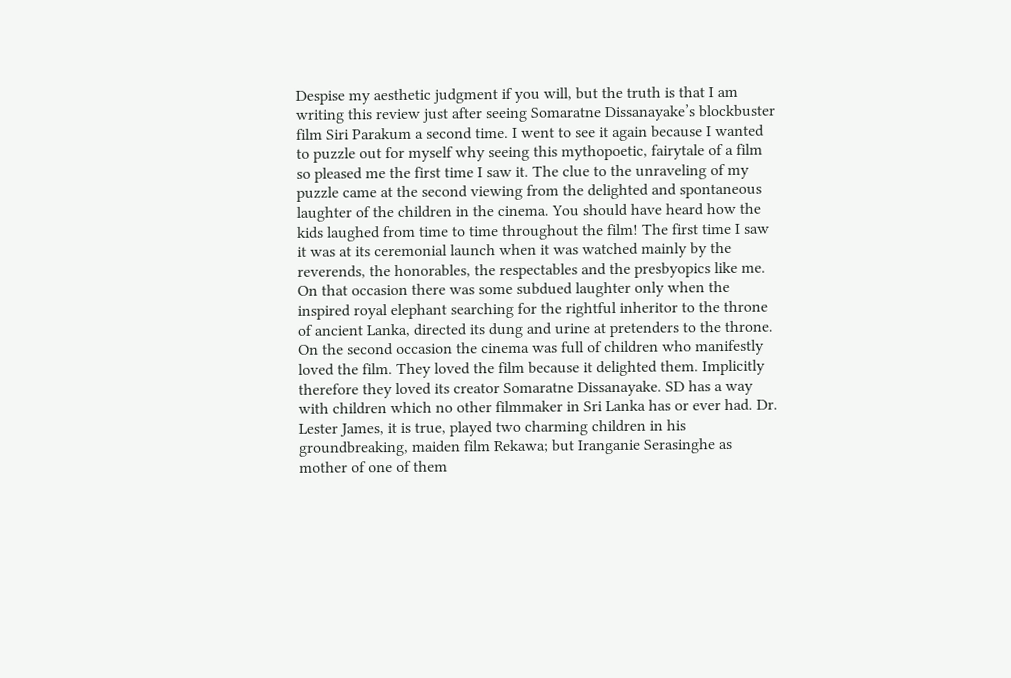Despise my aesthetic judgment if you will, but the truth is that I am writing this review just after seeing Somaratne Dissanayake’s blockbuster film Siri Parakum a second time. I went to see it again because I wanted to puzzle out for myself why seeing this mythopoetic, fairytale of a film so pleased me the first time I saw it. The clue to the unraveling of my puzzle came at the second viewing from the delighted and spontaneous laughter of the children in the cinema. You should have heard how the kids laughed from time to time throughout the film! The first time I saw it was at its ceremonial launch when it was watched mainly by the reverends, the honorables, the respectables and the presbyopics like me. On that occasion there was some subdued laughter only when the inspired royal elephant searching for the rightful inheritor to the throne of ancient Lanka, directed its dung and urine at pretenders to the throne. On the second occasion the cinema was full of children who manifestly loved the film. They loved the film because it delighted them. Implicitly therefore they loved its creator Somaratne Dissanayake. SD has a way with children which no other filmmaker in Sri Lanka has or ever had. Dr. Lester James, it is true, played two charming children in his groundbreaking, maiden film Rekawa; but Iranganie Serasinghe as mother of one of them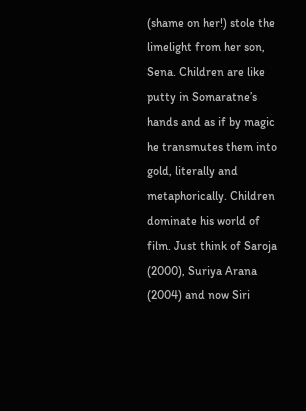(shame on her!) stole the limelight from her son, Sena. Children are like putty in Somaratne’s hands and as if by magic he transmutes them into gold, literally and metaphorically. Children dominate his world of film. Just think of Saroja (2000), Suriya Arana (2004) and now Siri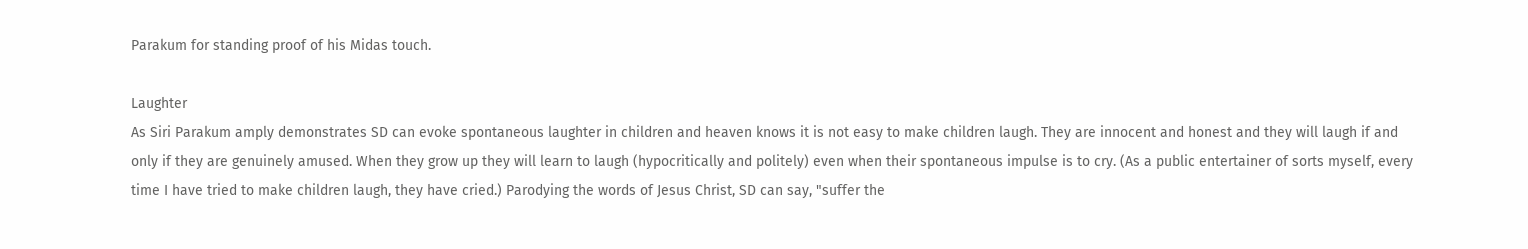Parakum for standing proof of his Midas touch.

Laughter
As Siri Parakum amply demonstrates SD can evoke spontaneous laughter in children and heaven knows it is not easy to make children laugh. They are innocent and honest and they will laugh if and only if they are genuinely amused. When they grow up they will learn to laugh (hypocritically and politely) even when their spontaneous impulse is to cry. (As a public entertainer of sorts myself, every time I have tried to make children laugh, they have cried.) Parodying the words of Jesus Christ, SD can say, "suffer the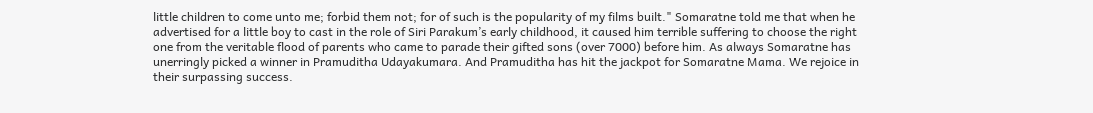little children to come unto me; forbid them not; for of such is the popularity of my films built." Somaratne told me that when he advertised for a little boy to cast in the role of Siri Parakum’s early childhood, it caused him terrible suffering to choose the right one from the veritable flood of parents who came to parade their gifted sons (over 7000) before him. As always Somaratne has unerringly picked a winner in Pramuditha Udayakumara. And Pramuditha has hit the jackpot for Somaratne Mama. We rejoice in their surpassing success.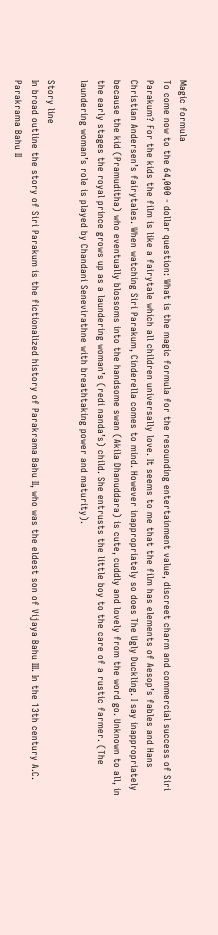Magic formula
To come now to the 64,000 - dollar question: What is the magic formula for the resounding entertainment value, discreet charm and commercial success of Siri Parakum? For the kids the film is like a fairytale which all children universally love. It seems to me that the film has elements of Aesop’s fables and Hans Christian Andersen’s fairytales. When watching Siri Parakum, Cinderella comes to mind. However inappropriately so does The Ugly Duckling. I say inappropriately because the kid (Pramuditha) who eventually blossoms into the handsome swan (Akila Dhanuddara) is cute, cuddly and lovely from the word go. Unknown to all, in the early stages the royal prince grows up as a laundering woman’s (redi nanda’s) child. She entrusts the little boy to the care of a rustic farmer. (The laundering woman’s role is played by Chandani Senevirathne with breathtaking power and maturity).

Story line
In broad outline the story of Siri Parakum is the fictionalized history of Parakrama Bahu II, who was the eldest son of Vijaya Bahu III. In the 13th century A.C. Parakrama Bahu II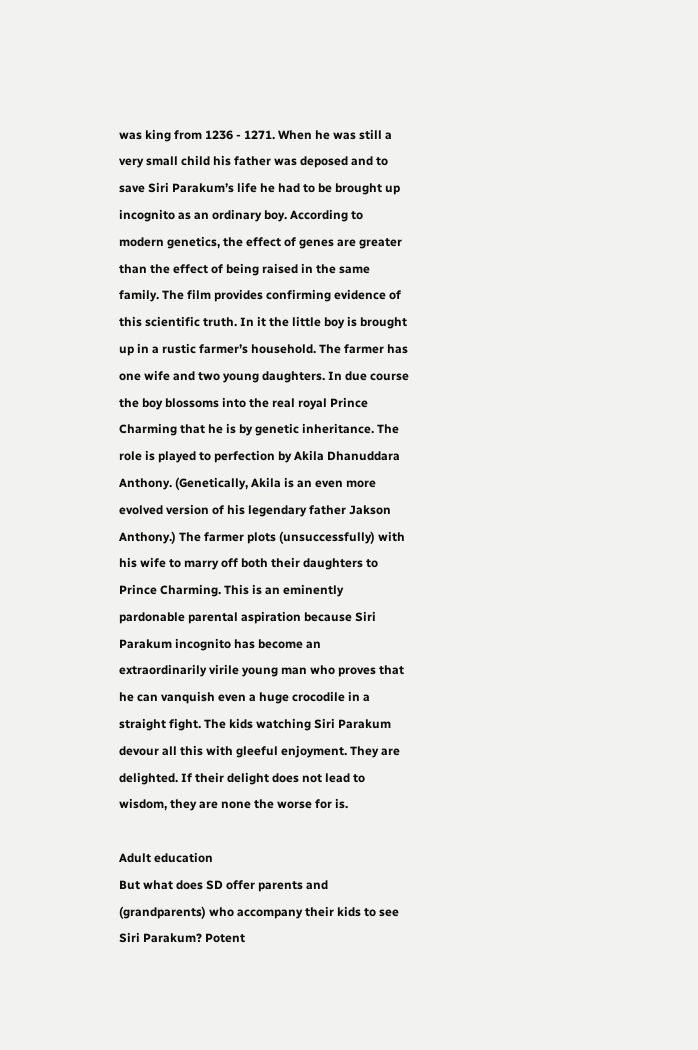was king from 1236 - 1271. When he was still a very small child his father was deposed and to save Siri Parakum’s life he had to be brought up incognito as an ordinary boy. According to modern genetics, the effect of genes are greater than the effect of being raised in the same family. The film provides confirming evidence of this scientific truth. In it the little boy is brought up in a rustic farmer’s household. The farmer has one wife and two young daughters. In due course the boy blossoms into the real royal Prince Charming that he is by genetic inheritance. The role is played to perfection by Akila Dhanuddara Anthony. (Genetically, Akila is an even more evolved version of his legendary father Jakson Anthony.) The farmer plots (unsuccessfully) with his wife to marry off both their daughters to Prince Charming. This is an eminently pardonable parental aspiration because Siri Parakum incognito has become an extraordinarily virile young man who proves that he can vanquish even a huge crocodile in a straight fight. The kids watching Siri Parakum devour all this with gleeful enjoyment. They are delighted. If their delight does not lead to wisdom, they are none the worse for is.

Adult education
But what does SD offer parents and (grandparents) who accompany their kids to see Siri Parakum? Potent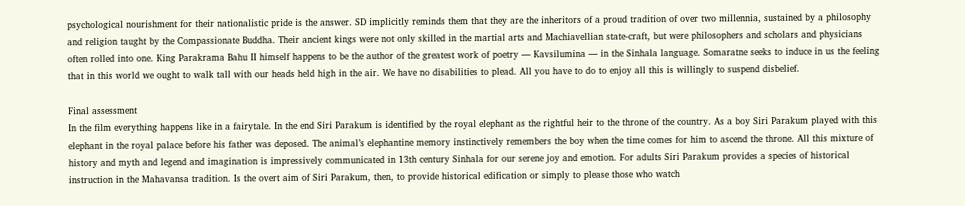psychological nourishment for their nationalistic pride is the answer. SD implicitly reminds them that they are the inheritors of a proud tradition of over two millennia, sustained by a philosophy and religion taught by the Compassionate Buddha. Their ancient kings were not only skilled in the martial arts and Machiavellian state-craft, but were philosophers and scholars and physicians often rolled into one. King Parakrama Bahu II himself happens to be the author of the greatest work of poetry — Kavsilumina — in the Sinhala language. Somaratne seeks to induce in us the feeling that in this world we ought to walk tall with our heads held high in the air. We have no disabilities to plead. All you have to do to enjoy all this is willingly to suspend disbelief.

Final assessment
In the film everything happens like in a fairytale. In the end Siri Parakum is identified by the royal elephant as the rightful heir to the throne of the country. As a boy Siri Parakum played with this elephant in the royal palace before his father was deposed. The animal’s elephantine memory instinctively remembers the boy when the time comes for him to ascend the throne. All this mixture of history and myth and legend and imagination is impressively communicated in 13th century Sinhala for our serene joy and emotion. For adults Siri Parakum provides a species of historical instruction in the Mahavansa tradition. Is the overt aim of Siri Parakum, then, to provide historical edification or simply to please those who watch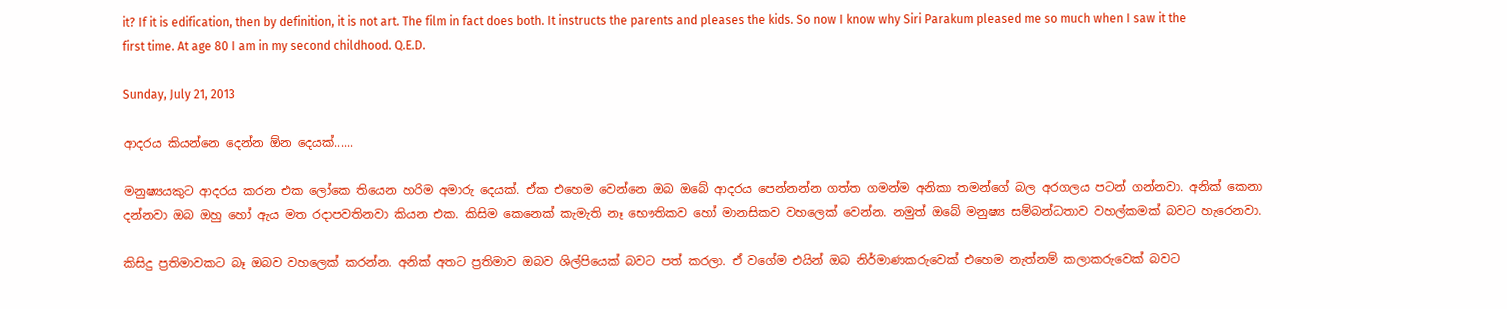it? If it is edification, then by definition, it is not art. The film in fact does both. It instructs the parents and pleases the kids. So now I know why Siri Parakum pleased me so much when I saw it the first time. At age 80 I am in my second childhood. Q.E.D.

Sunday, July 21, 2013

ආදරය කියන්නෙ දෙන්න ඕන දෙයක්......

මනුෂ්‍යයකුට ආදරය කරන එක ලෝකෙ තියෙන හරිම අමාරු දෙයක්. ඒක එහෙම වෙන්නෙ ඔබ ඔබේ ආදරය පෙන්නන්න ගත්ත ගමන්ම අනිකා තමන්ගේ බල අරගලය පටන් ගන්නවා. අනික් කෙනා දන්නවා ඔබ ඔහු හෝ ඇය මත රදාපවතිනවා කියන එක. කිසිම කෙනෙක් කැමැති නෑ භෞතිකව හෝ මානසිකව වහලෙක් වෙන්න. නමුත් ඔබේ මනුෂ්‍ය සම්බන්ධතාව වහල්කමක් බවට හැරෙනවා.

කිසිදු ප්‍රතිමාවකට බෑ ඔබව වහලෙක් කරන්න. අනික් අතට ප්‍රතිමාව ඔබව ශිල්පියෙක් බවට පත් කරලා. ඒ වගේම එයින් ඔබ නිර්මාණකරුවෙක් එහෙම නැත්නම් කලාකරුවෙක් බවට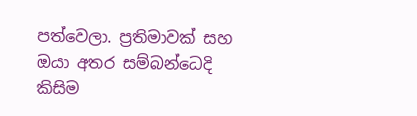පත්වෙලා. ප්‍රතිමාවක් සහ ඔයා අතර සම්බන්ධෙදි කිසිම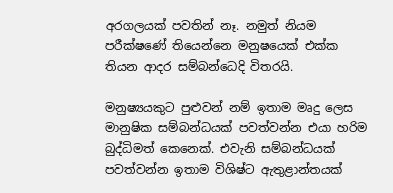අරගලයක් පවතින් නෑ. නමුත් නියම පරීක්ෂණේ තියෙන්නෙ මනුෂයෙක් එක්ක තියන ආදර සම්බන්ධෙදි විතරයි.

මනුෂ්‍යයකුට පුළුවන් නම් ඉතාම මෘදු ලෙස මානුෂික සම්බන්ධයක් පවත්වන්න එයා හරිම බුද්ධිමත් කෙනෙක්. එවැනි සම්බන්ධයක් පවත්වන්න ඉතාම විශිෂ්ට ඇතුළාන්තයක්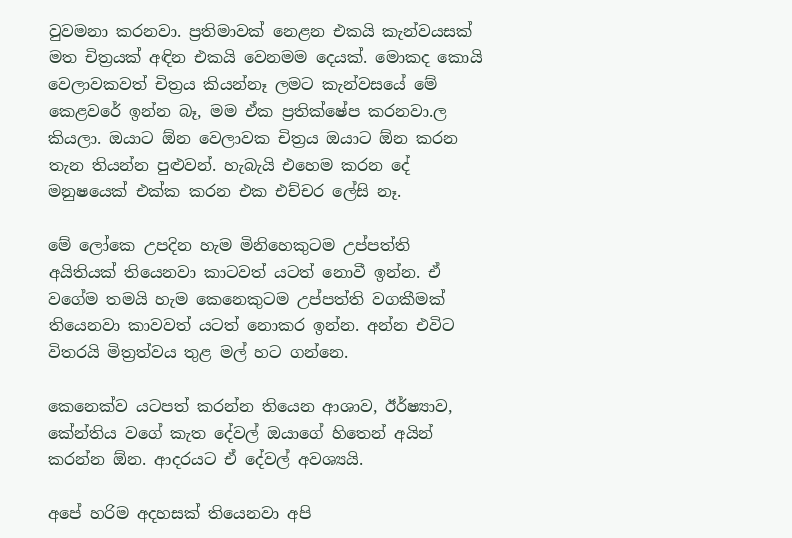වුවමනා කරනවා. ප්‍රතිමාවක් නෙළන එකයි කැන්වයසක් මත චිත්‍රයක් අඳින එකයි වෙනමම දෙයක්. මොකද කොයි වෙලාවකවත් චිත්‍රය කියන්නෑ ලමට කැන්වසයේ මේ කෙළවරේ ඉන්න බෑ, මම ඒක ප්‍රතික්ෂේප කරනවා.ල කියලා. ඔයාට ඕන වෙලාවක චිත්‍රය ඔයාට ඕන කරන තැන තියන්න පුළුවන්. හැබැයි එහෙම කරන දේ මනුෂයෙක් එක්ක කරන එක එච්චර ලේසි නෑ.

මේ ලෝකෙ උපදින හැම මිනිහෙකුටම උප්පත්ති අයිතියක් තියෙනවා කාටවත් යටත් නොවී ඉන්න. ඒ වගේම තමයි හැම කෙනෙකුටම උප්පත්ති වගකීමක් තියෙනවා කාවවත් යටත් නොකර ඉන්න. අන්න එවිට විතරයි මිත්‍රත්වය තුළ මල් හට ගන්නෙ.

කෙනෙක්ව යටපත් කරන්න තියෙන ආශාව, ඊර්ෂ්‍යාව, කේන්තිය වගේ කැත දේවල් ඔයාගේ හිතෙන් අයින් කරන්න ඕන. ආදරයට ඒ දේවල් අවශ්‍යයි.

අපේ හරිම අදහසක් තියෙනවා අපි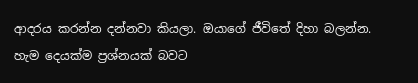ආදරය කරන්න දන්නවා කියලා. ඔයාගේ ජීවිතේ දිහා බලන්න. හැම දෙයක්ම ප්‍රශ්නයක් බවට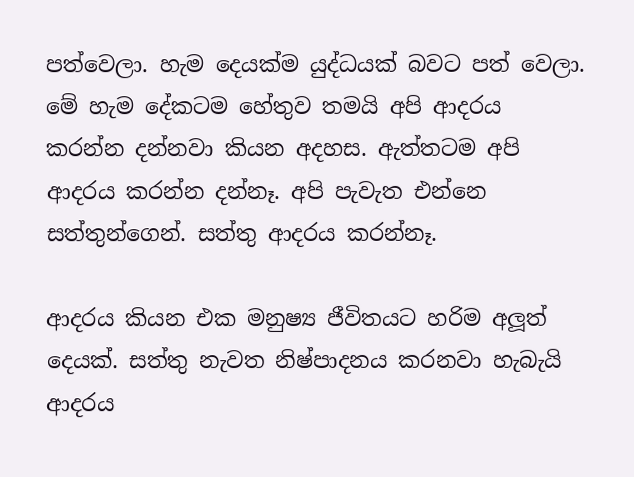පත්වෙලා. හැම දෙයක්ම යුද්ධයක් බවට පත් වෙලා. මේ හැම දේකටම හේතුව තමයි අපි ආදරය කරන්න දන්නවා කියන අදහස. ඇත්තටම අපි ආදරය කරන්න දන්නෑ. අපි පැවැත එන්නෙ සත්තුන්ගෙන්. සත්තු ආදරය කරන්නෑ.

ආදරය කියන එක මනුෂ්‍ය ජීවිතයට හරිම අලූත් දෙයක්. සත්තු නැවත නිෂ්පාදනය කරනවා හැබැයි ආදරය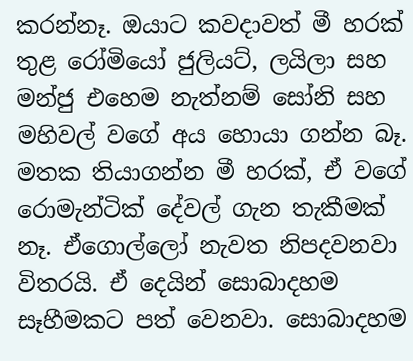කරන්නෑ. ඔයාට කවදාවත් මී හරක් තුළ රෝමියෝ ජුලියට්, ලයිලා සහ මන්ජු එහෙම නැත්නම් සෝනි සහ මහිවල් වගේ අය හොයා ගන්න බෑ. මතක තියාගන්න මී හරක්, ඒ වගේ රොමැන්ටික් දේවල් ගැන තැකීමක් නෑ. ඒගොල්ලෝ නැවත නිපදවනවා විතරයි. ඒ දෙයින් සොබාදහම සෑහීමකට පත් වෙනවා. සොබාදහම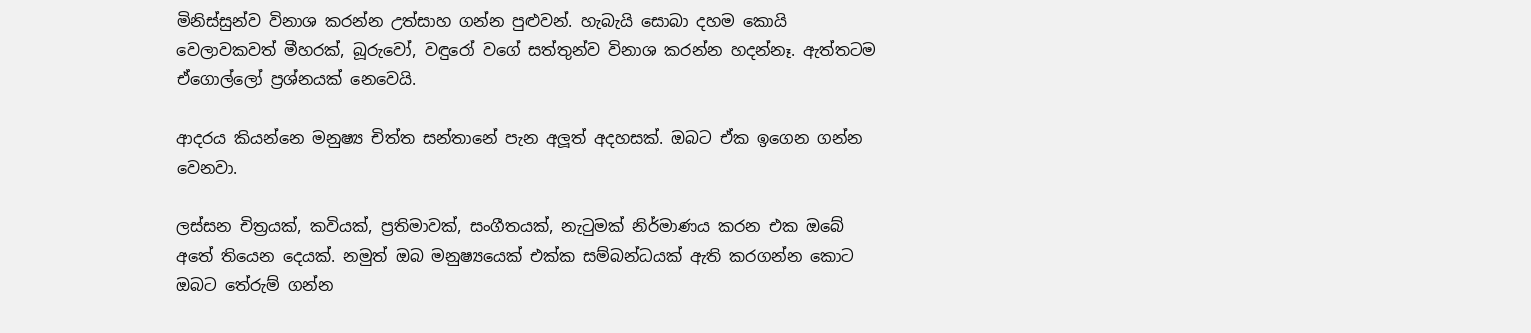මිනිස්සුන්ව විනාශ කරන්න උත්සාහ ගන්න පුළුවන්. හැබැයි සොබා දහම කොයි වෙලාවකවත් මීහරක්, බූරුවෝ, වඳුරෝ වගේ සත්තුන්ව විනාශ කරන්න හදන්නෑ. ඇත්තටම ඒගොල්ලෝ ප්‍රශ්නයක් නෙවෙයි.

ආදරය කියන්නෙ මනුෂ්‍ය චිත්ත සන්තානේ පැන අලූත් අදහසක්. ඔබට ඒක ඉගෙන ගන්න වෙනවා.

ලස්සන චිත්‍රයක්, කවියක්, ප්‍රතිමාවක්, සංගීතයක්, නැටුමක් නිර්මාණය කරන එක ඔබේ අතේ තියෙන දෙයක්. නමුත් ඔබ මනුෂ්‍යයෙක් එක්ක සම්බන්ධයක් ඇති කරගන්න කොට ඔබට තේරුම් ගන්න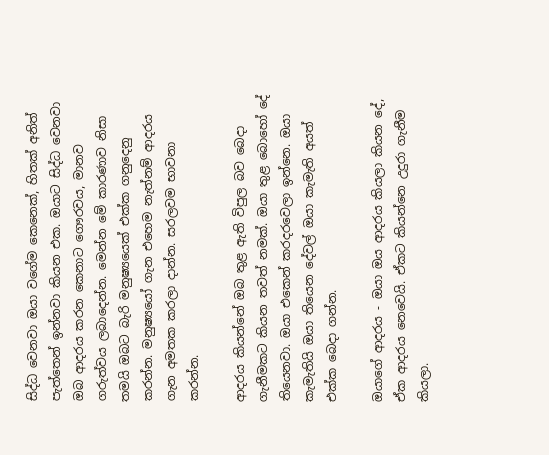සිද්ධ වෙනවා ඔයා වගේම කෙනෙක්, හිතක් අනිත් පැත්තෙන් ඉන්නවා කියන එක. ඔයාට සිද්ධ වෙනවා ඔබ ආදරය කරන කෙනාට ගෞරවය, මානව ගරුත්වය ලබාදෙන්න. මෙන්න මේ කාරණාව නිසා තමයි ඔබට බැරි මනුෂ්‍යයෙක් එක්ක ගනුදෙනු කරන්න. මනුෂ්‍යයෝ ගැන එහෙම නැත්නම් ආදරය ගැන අමතක කරලා දාන්න. සරලවම භාවනා කරන්න.

ආදරය කියන්නේ ඔබ තුළ ඇති විපුල බව බෙදා ගැනීමකට කියන තවත් නමක්. ඔයා තුළ බොහෝ දේ තියෙනවා. ඔයා එකෙන් කරදරවෙලා ඉන්නෙ. ඔයා කැමැතියි ඔයා තියෙන දේවල් ඔයා කැමැති අයත් එක්ක බෙදා ගන්න.

ඔයාගේ ආදරය - ඔයා ඔය ආදරය කියලා කියන දේ, ඒක ආදරය නෙවෙයි. ඒකට කියන්නෙ උදුරා ගැනීම කියලා.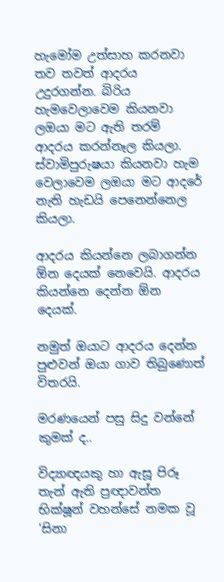හැමෝම උත්සාහ කරනවා තව තවත් ආදරය උදුරගන්න. බිරිය හැමවෙලාවෙම කියනවා ලඔයා මට ඇති තරම් ආදරය කරන්නෑල කියලා. ස්වාමිපුරුෂයා කියනවා හැම වෙලාවෙම ලඔයා මට ආදරේ නැති හැඩයි පෙනෙන්නෙල කියලා.

ආදරය කියන්නෙ ලබාගන්න ඕන දෙයක් නෙවෙයි. ආදරය කියන්නෙ දෙන්න ඕන දෙයක්.

නමුත් ඔයාට ආදරය දෙන්න පුළුවන් ඔයා ගාව තිබුණොත් විතරයි.

මරණයෙන් පසු සිදු වන්නේ කුමක් ද..

විද්‍යාඥයකු හා ඇසූ පිරූ තැන් ඇති ප්‍රඥාවන්ත භික්ෂූන් වහන්සේ නමක වූ ‘සිනා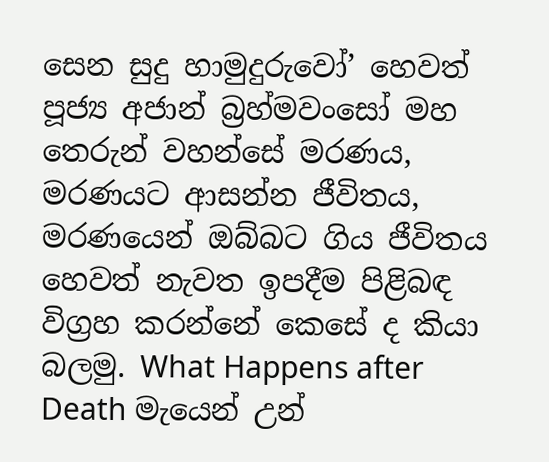සෙන සුදු හාමුදුරුවෝ’ හෙවත් පූජ්‍ය අජාන් බ්‍රහ්මවංසෝ මහ තෙරුන් වහන්සේ මරණය, මරණයට ආසන්න ජීවිතය, මරණයෙන් ඔබ්බට ගිය ජීවිතය හෙවත් නැවත ඉපදීම පිළිබඳ විග්‍රහ කරන්නේ කෙසේ ද කියා බලමු. What Happens after Death මැයෙන් උන්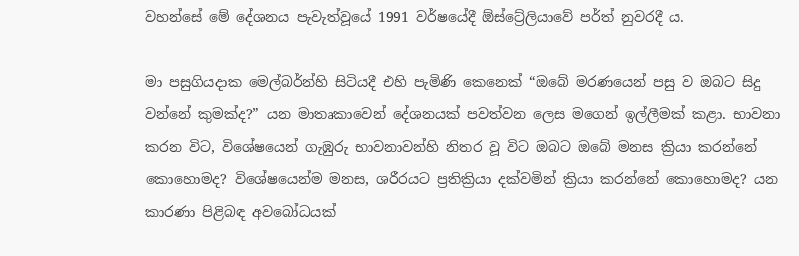වහන්සේ මේ දේශනය පැවැත්වූයේ 1991 වර්ෂයේදී ඕස්ට්‍රේලියාවේ පර්ත් නුවරදී ය.

මා පසුගියදාක මෙල්බර්න්හි සිටියදී එහි පැමිණි කෙනෙක් “ඔබේ මරණයෙන් පසු ව ඔබට සිදු වන්නේ කුමක්ද?” යන මාතෘකාවෙන් දේශනයක් පවත්වන ලෙස මගෙන් ඉල්ලීමක් කළා. භාවනා කරන විට, විශේෂයෙන් ගැඹුරු භාවනාවන්හි නිතර වූ විට ඔබට ඔබේ මනස ක්‍රියා කරන්නේ කොහොමද? විශේෂයෙන්ම මනස, ශරීරයට ප්‍රතික්‍රියා දක්වමින් ක්‍රියා කරන්නේ කොහොමද? යන කාරණා පිළිබඳ අවබෝධයක්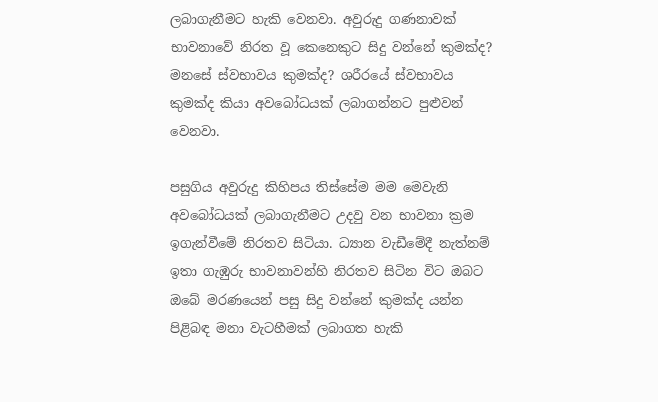ලබාගැනීමට හැකි වෙනවා. අවුරුදු ගණනාවක් භාවනාවේ නිරත වූ කෙනෙකුට සිදු වන්නේ කුමක්ද? මනසේ ස්වභාවය කුමක්ද? ශරීරයේ ස්වභාවය කුමක්ද කියා අවබෝධයක් ලබාගන්නට පුළුවන් වෙනවා.

පසුගිය අවුරුදු කිහිපය තිස්සේම මම මෙවැනි අවබෝධයක් ලබාගැනීමට උදවු වන භාවනා ක්‍රම ඉගැන්වීමේ නිරතව සිටියා. ධ්‍යාන වැඩීමේදී නැත්නම් ඉතා ගැඹුරු භාවනාවන්හි නිරතව සිටින විට ඔබට ඔබේ මරණයෙන් පසු සිදු වන්නේ කුමක්ද යන්න පිළිබඳ මනා වැටහීමක් ලබාගත හැකි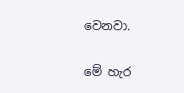වෙනවා.

මේ හැර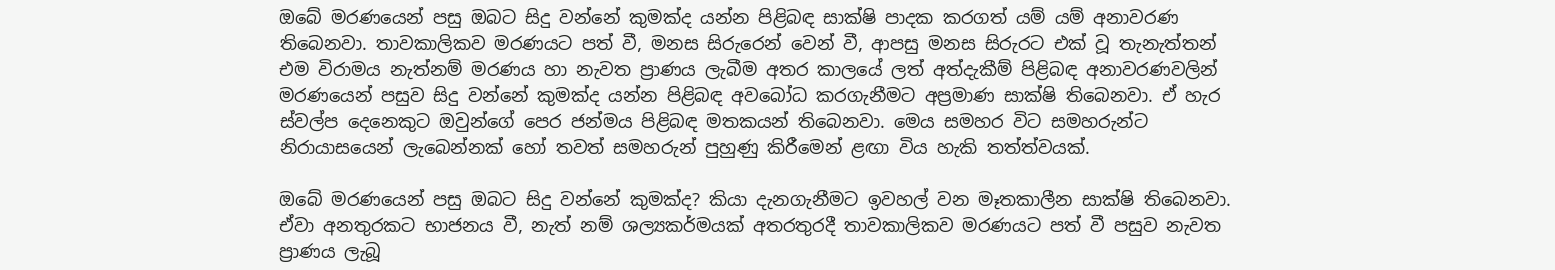ඔබේ මරණයෙන් පසු ඔබට සිදු වන්නේ කුමක්ද යන්න පිළිබඳ සාක්ෂි පාදක කරගත් යම් යම් අනාවරණ තිබෙනවා. තාවකාලිකව මරණයට පත් වී, මනස සිරුරෙන් වෙන් වී, ආපසු මනස සිරුරට එක් වූ තැනැත්තන් එම විරාමය නැත්නම් මරණය හා නැවත ප්‍රාණය ලැබීම අතර කාලයේ ලත් අත්දැකීම් පිළිබඳ අනාවරණවලින් මරණයෙන් පසුව සිදු වන්නේ කුමක්ද යන්න පිළිබඳ අවබෝධ කරගැනීමට අප්‍රමාණ සාක්ෂි තිබෙනවා. ඒ හැර ස්වල්ප දෙනෙකුට ඔවුන්ගේ පෙර ජන්මය පිළිබඳ මතකයන් තිබෙනවා. මෙය සමහර විට සමහරුන්ට නිරායාසයෙන් ලැබෙන්නක් හෝ තවත් සමහරුන් පුහුණු කිරීමෙන් ළඟා විය හැකි තත්ත්වයක්.

ඔබේ මරණයෙන් පසු ඔබට සිදු වන්නේ කුමක්ද? කියා දැනගැනීමට ඉවහල් වන මෑතකාලීන සාක්ෂි තිබෙනවා. ඒවා අනතුරකට භාජනය වී, නැත් නම් ශල්‍යකර්මයක් අතරතුරදී තාවකාලිකව මරණයට පත් වී පසුව නැවත ප්‍රාණය ලැබූ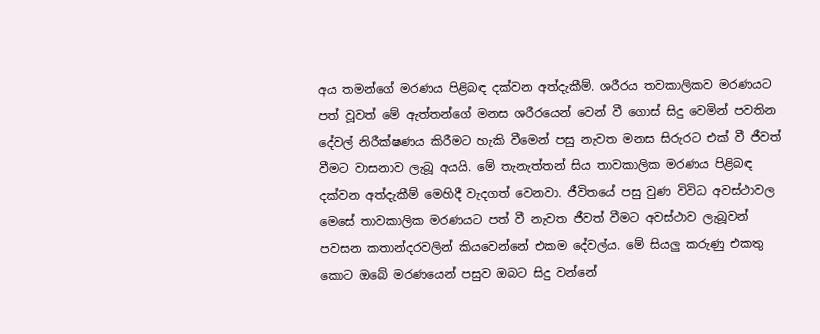අය තමන්ගේ මරණය පිළිබඳ දක්වන අත්දැකීම්. ශරීරය තවකාලිකව මරණයට පත් වූවත් මේ ඇත්තන්ගේ මනස ශරීරයෙන් වෙන් වී ගොස් සිදු වෙමින් පවතින දේවල් නිරීක්ෂණය කිරීමට හැකි වීමෙන් පසු නැවත මනස සිරුරට එක් වී ජීවත් වීමට වාසනාව ලැබූ අයයි. මේ තැනැත්තන් සිය තාවකාලික මරණය පිළිබඳ දක්වන අත්දැකීම් මෙහිදී වැදගත් වෙනවා. ජීවිතයේ පසු වුණ විවිධ අවස්ථාවල මෙසේ තාවකාලික මරණයට පත් වී නැවත ජීවත් වීමට අවස්ථාව ලැබූවන් පවසන කතාන්දරවලින් කියවෙන්නේ එකම දේවල්ය. මේ සියලු කරුණු එකතු කොට ඔබේ මරණයෙන් පසුව ඔබට සිදු වන්නේ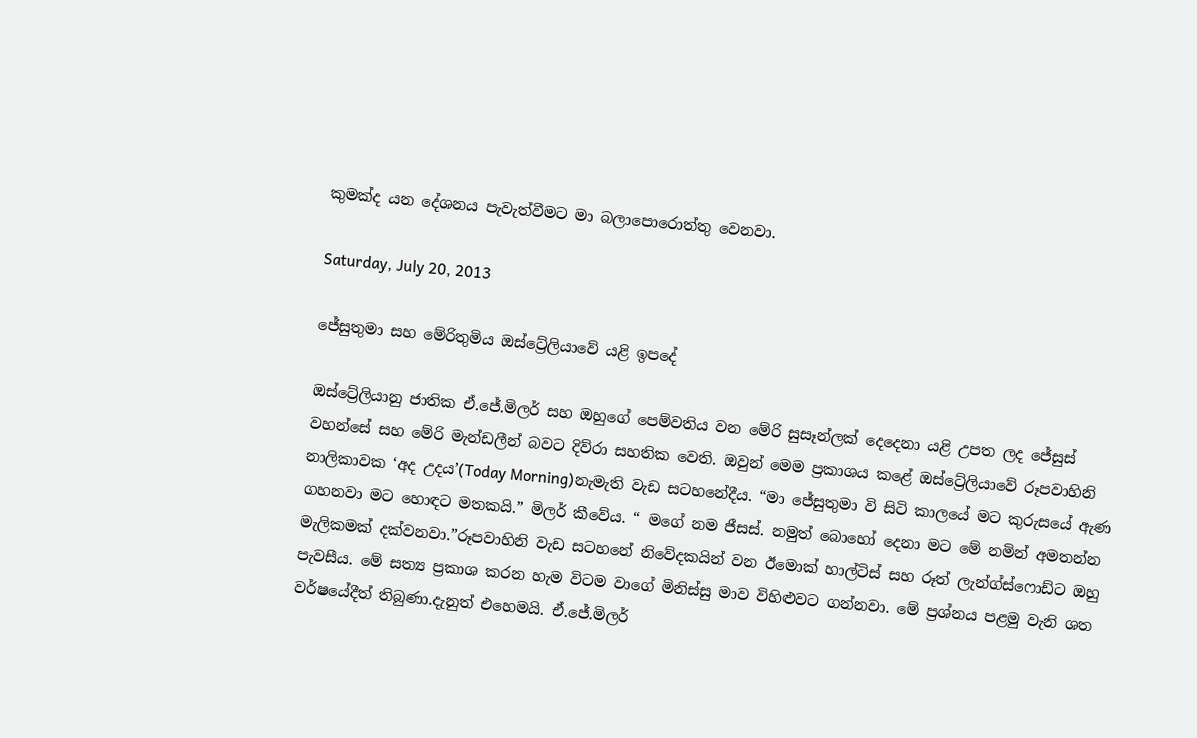කුමක්ද යන දේශනය පැවැත්වීමට මා බලාපොරොත්තු වෙනවා.

Saturday, July 20, 2013

ජේසුතුමා සහ මේරිතුමිය ඔස්ට්‍රේලියාවේ යළි ඉපදේ

ඔස්ට්‍රේලියානු ජාතික ඒ.ජේ.මිලර් සහ ඔහුගේ පෙම්වතිය වන මේරි සුසෑන්ලක් දෙදෙනා යළි උපත ලද ජේසුස් වහන්සේ සහ මේරි මැන්ඩලීන් බවට දිව්රා සහතික වෙති. ඔවුන් මෙම ප්‍රකාශය කළේ ඔස්ට්‍රේලියාවේ රූපවාහිනි නාලිකාවක ‘අද උදය’(Today Morning)නැමැති වැඩ සටහනේදීය. “මා ජේසුතුමා වි සිටි කාලයේ මට කුරුසයේ ඇණ ගහනවා මට හොඳට මතකයි.” මිලර් කීවේය. “ මගේ නම ජීසස්. නමුත් බොහෝ දෙනා මට මේ නමින් අමතන්න මැලිකමක් දක්වනවා.”රූපවාහිනි වැඩ සටහනේ නිවේදකයින් වන ඊමොක් හාල්ටිස් සහ රූත් ලැන්ග්ස්ෆොඩ්ට ඔහු පැවසීය. මේ සත්‍ය ප්‍රකාශ කරන හැම විටම වාගේ මිනිස්සු මාව විහිළුවට ගන්නවා. මේ ප්‍රශ්නය පළමු වැනි ශත වර්ෂයේදීත් තිබුණා.දැනුත් එහෙමයි. ඒ.ජේ.මිලර්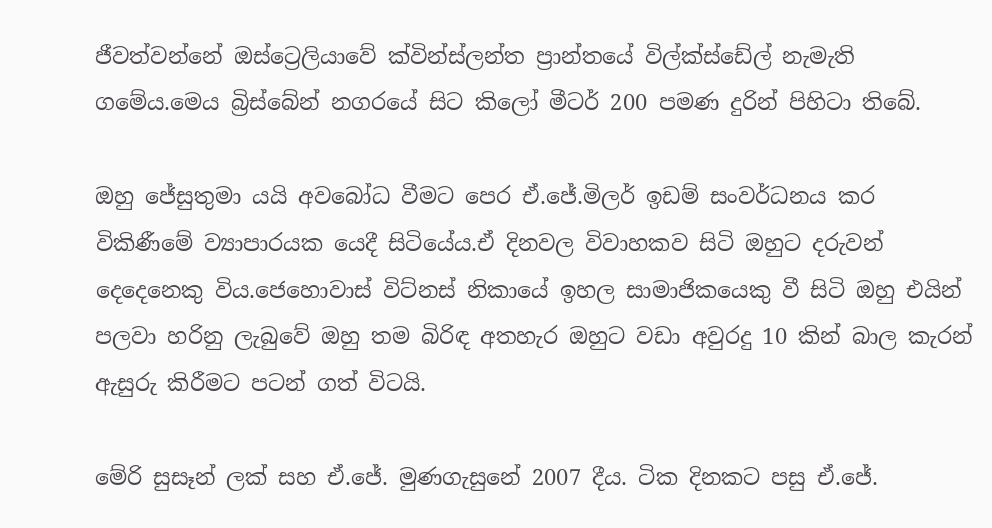ජීවත්වන්නේ ඔස්ට්‍රෙලියාවේ ක්වින්ස්ලන්ත ප්‍රාන්තයේ විල්ක්ස්ඩේල් නැමැති ගමේය.මෙය බ්‍රිස්බේන් නගරයේ සිට කිලෝ මීටර් 200 පමණ දුරින් පිහිටා තිබේ.

ඔහු ජේසුතුමා යයි අවබෝධ වීමට පෙර ඒ.ජේ.මිලර් ඉඩම් සංවර්ධනය කර විකිණීමේ ව්‍යාපාරයක යෙදී සිටියේය.ඒ දිනවල විවාහකව සිටි ඔහුට දරුවන් දෙදෙනෙකු විය.ජෙහොවාස් විට්නස් නිකායේ ඉහල සාමාජිකයෙකු වී සිටි ඔහු එයින් පලවා හරිනු ලැබුවේ ඔහු තම බිරිඳ අතහැර ඔහුට වඩා අවුරදු 10 කින් බාල කැරන් ඇසුරු කිරීමට පටන් ගත් විටයි.

මේරි සුසෑන් ලක් සහ ඒ.ජේ. මුණගැසුනේ 2007 දීය. ටික දිනකට පසු ඒ.ජේ.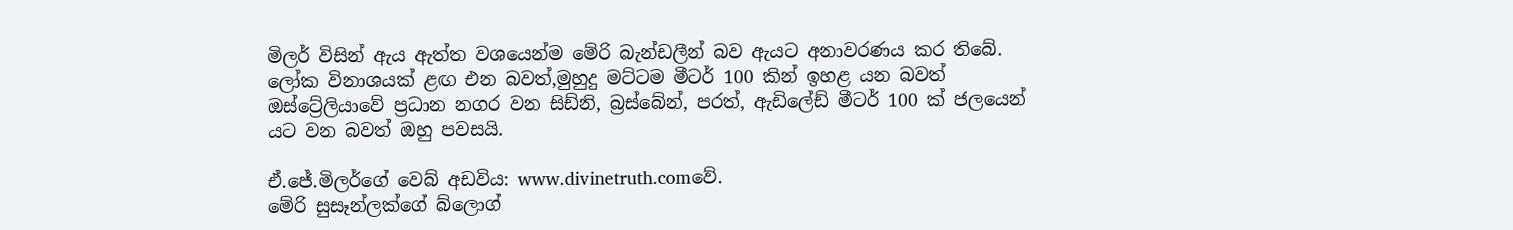මිලර් විසින් ඇය ඇත්ත වශයෙන්ම මේරි බැන්ඩලීන් බව ඇයට අනාවරණය කර තිබේ. ලෝක විනාශයක් ළඟ එන බවත්,මුහුදු මට්ටම මීටර් 100 කින් ඉහළ යන බවත් ඔස්ට්‍රේලියාවේ ප්‍රධාන නගර වන සිඩ්නි, බ්‍රස්බේන්, පරත්, ඇඩිලේඩ් මීටර් 100 ක් ජලයෙන් යට වන බවත් ඔහු පවසයි.

ඒ.ජේ.මිලර්ගේ වෙබ් අඩවිය: www.divinetruth.comවේ.
මේරි සුසෑන්ලක්ගේ බ්ලොග්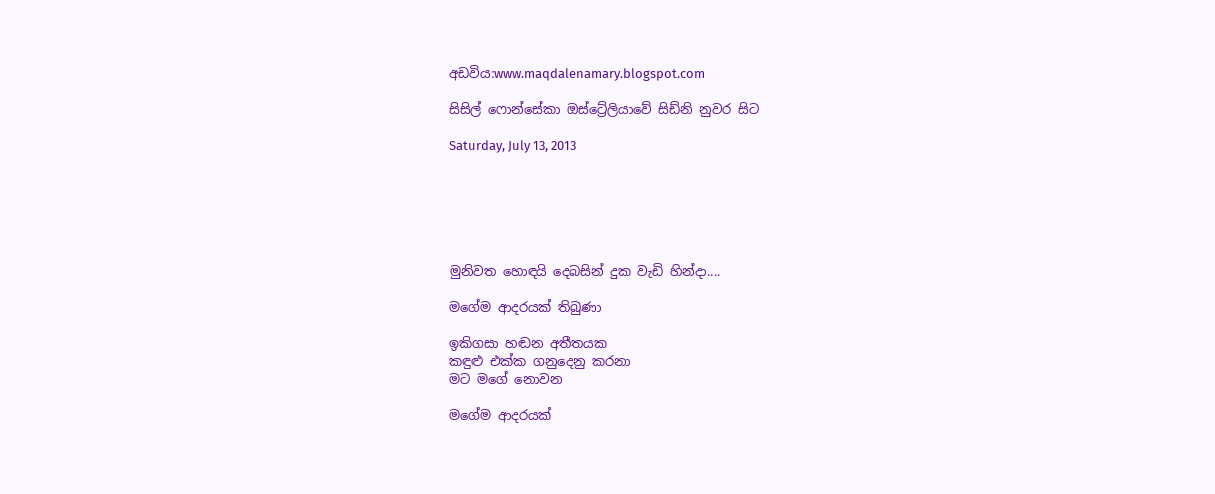අඩවිය:www.maqdalenamary.blogspot.com

සිසිල් ‍ෆොන්සේකා ඔස්ට්‍රේලියාවේ සිඩ්නි නුවර සිට

Saturday, July 13, 2013






මුනිවත හොඳයි දෙබසින් දුක වැඩි හින්දා....

මගේම ආදරයක්‌ තිබුණා

ඉකිගසා හඬන අතීතයක
කඳුළු එක්‌ක ගනුදෙනු කරනා
මට මගේ නොවන

මගේම ආදරයක්‌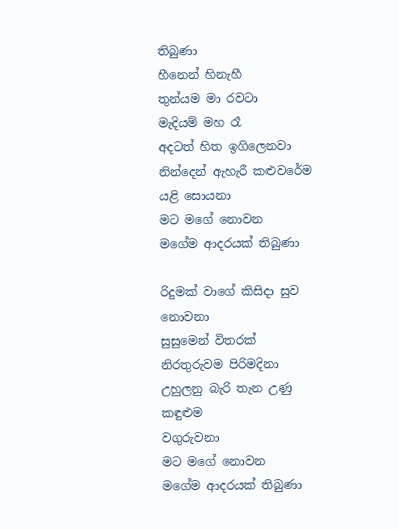තිබුණා
හීනෙන් හිනැහී
තුන්යම මා රවටා
මැදියම් මහ රෑ
අදටත් හිත ඉගිලෙනවා
නින්දෙන් ඇහැරී කළුවරේම
යළි සොයනා
මට මගේ නොවන
මගේම ආදරයක්‌ තිබුණා

රිදුමක්‌ වාගේ කිසිදා සුව නොවනා
සුසුමෙන් විතරක්‌
නිරතුරුවම පිරිමදිනා
උහුලනු බැරි තැන උණු කඳුළුම
වගුරුවනා
මට මගේ නොවන
මගේම ආදරයක්‌ තිබුණා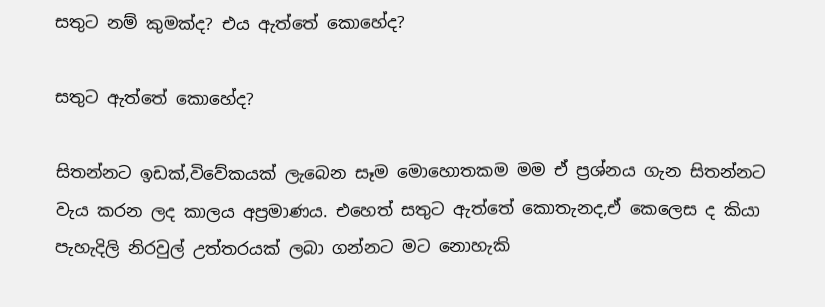සතුට නම් කුමක්‌ද? එය ඇත්තේ කොහේද?

සතුට ඇත්තේ කොහේද?

සිතන්නට ඉඩක්,විවේකයක්‌ ලැබෙන සෑම මොහොතකම මම ඒ ප්‍රශ්නය ගැන සිතන්නට වැය කරන ලද කාලය අප්‍රමාණය. එහෙත් සතුට ඇත්තේ කොතැනද,ඒ කෙලෙස ද කියා පැහැදිලි නිරවුල් උත්තරයක්‌ ලබා ගන්නට මට නොහැකි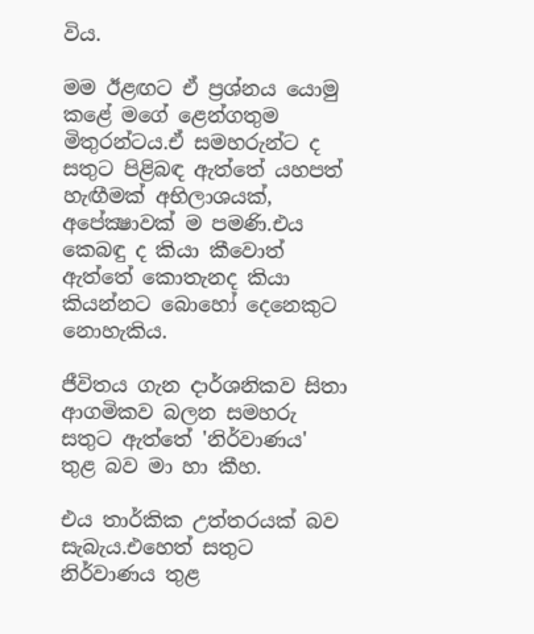විය.

මම ඊළඟට ඒ ප්‍රශ්නය යොමු කළේ මගේ ළෙන්ගතුම මිතුරන්ටය.ඒ සමහරුන්ට ද සතුට පිළිබඳ ඇත්තේ යහපත් හැඟීමක්‌ අභිලාශයක්, අපේක්‍ෂාවක්‌ ම පමණි.එය කෙබඳු ද කියා කීවොත් ඇත්තේ කොතැනද කියා කියන්නට බොහෝ දෙනෙකුට නොහැකිය.

ජීවිතය ගැන දාර්ශනිකව සිතා ආගමිකව බලන සමහරු සතුට ඇත්තේ 'නිර්වාණය' තුළ බව මා හා කීහ.

එය තාර්කික උත්තරයක්‌ බව සැබැය.එහෙත් සතුට නිර්වාණය තුළ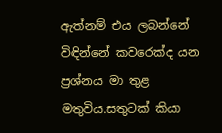ඇත්නම් එය ලබන්නේ විඳින්නේ කවරෙක්‌ද යන ප්‍රශ්නය මා තුළ මතුවිය.සතුටක්‌ කියා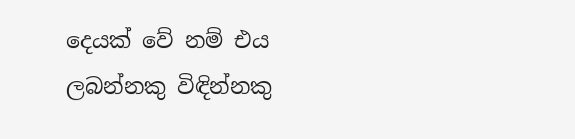දෙයක්‌ වේ නම් එය ලබන්නකු විඳින්නකු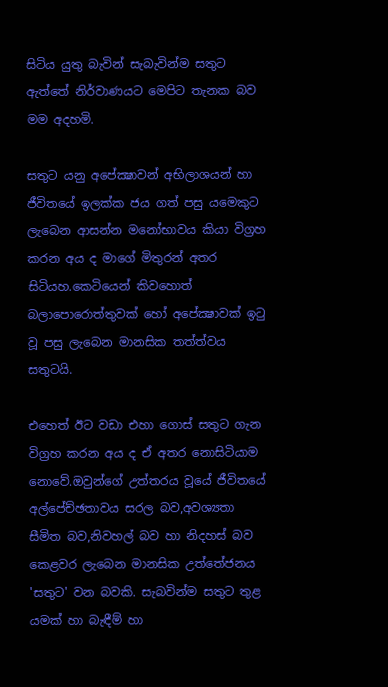සිටිය යුතු බැවින් සැබැවින්ම සතුට ඇත්තේ නිර්වාණයට මෙපිට තැනක බව මම අදහමි.

සතුට යනු අපේක්‍ෂාවන් අභිලාශයන් හා ජීවිතයේ ඉලක්‌ක ජය ගත් පසු යමෙකුට ලැබෙන ආසන්න මනෝභාවය කියා විග්‍රහ කරන අය ද මාගේ මිතුරන් අතර සිටියහ.කෙටියෙන් කිවහොත් බලාපොරොත්තුවක්‌ හෝ අපේක්‍ෂාවක්‌ ඉටු වූ පසු ලැබෙන මානසික තත්ත්වය සතුටයි.

එහෙත් ඊට වඩා එහා ගොස්‌ සතුට ගැන විග්‍රහ කරන අය ද ඒ අතර නොසිටියාම නොවේ.ඔවුන්ගේ උත්තරය වූයේ ජීවිතයේ අල්පේච්ඡතාවය සරල බව,අවශ්‍යතා සීමිත බව,නිවහල් බව හා නිදහස්‌ බව කෙළවර ලැබෙන මානසික උත්තේජනය 'සතුට' වන බවකි. සැබවින්ම සතුට තුළ යමක්‌ හා බැඳීම් හා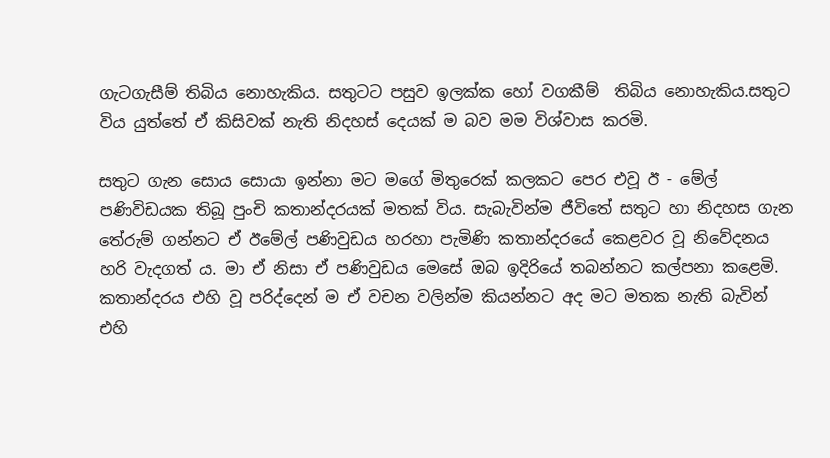ගැටගැසීම් තිබිය නොහැකිය. සතුටට පසුව ඉලක්‌ක හෝ වගකීම්  තිබිය නොහැකිය.සතුට විය යුත්තේ ඒ කිසිවක්‌ නැති නිදහස්‌ දෙයක්‌ ම බව මම විශ්වාස කරමි.

සතුට ගැන සොය සොයා ඉන්නා මට මගේ මිතුරෙක්‌ කලකට පෙර එවූ ඊ - මේල් පණිවිඩයක තිබූ පුංචි කතාන්දරයක්‌ මතක්‌ විය. සැබැවින්ම ජීවිතේ සතුට හා නිදහස ගැන තේරුම් ගන්නට ඒ ඊමේල් පණිවුඩය හරහා පැමිණි කතාන්දරයේ කෙළවර වූ නිවේදනය හරි වැදගත් ය. මා ඒ නිසා ඒ පණිවුඩය මෙසේ ඔබ ඉදිරියේ තබන්නට කල්පනා කළෙමි. කතාන්දරය එහි වූ පරිද්දෙන් ම ඒ වචන වලින්ම කියන්නට අද මට මතක නැති බැවින් එහි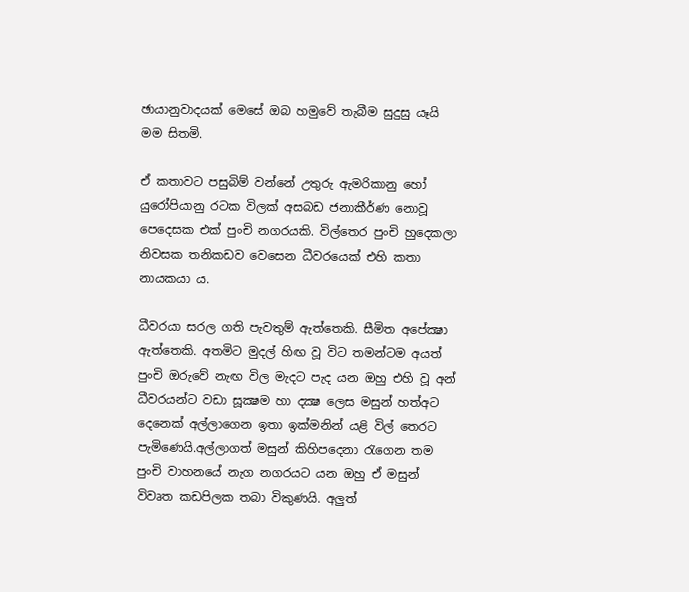ඡායානුවාදයක්‌ මෙසේ ඔබ හමුවේ තැබීම සුදුසු යෑයි මම සිතමි.

ඒ කතාවට පසුබිම් වන්නේ උතුරු ඇමරිකානු හෝ යුරෝපියානු රටක විලක්‌ අසබඩ ජනාකීර්ණ නොවූ පෙදෙසක එක්‌ පුංචි නගරයකි. විල්තෙර පුංචි හුදෙකලා නිවසක තනිකඩව වෙසෙන ධීවරයෙක්‌ එහි කතා නායකයා ය.

ධීවරයා සරල ගති පැවතුම් ඇත්තෙකි. සීමිත අපේක්‍ෂා ඇත්තෙකි. අතමිට මුදල් හිඟ වූ විට තමන්ටම අයත් පුංචි ඔරුවේ නැඟ විල මැදට පැද යන ඔහු එහි වූ අන් ධීවරයන්ට වඩා සූක්‍ෂම හා දක්‍ෂ ලෙස මසුන් හත්අට දෙනෙක්‌ අල්ලාගෙන ඉතා ඉක්‌මනින් යළි විල් තෙරට පැමිණෙයි.අල්ලාගත් මසුන් කිහිපදෙනා රැගෙන තම පුංචි වාහනයේ නැග නගරයට යන ඔහු ඒ මසුන් විවෘත කඩපිලක තබා විකුණයි. අලුත්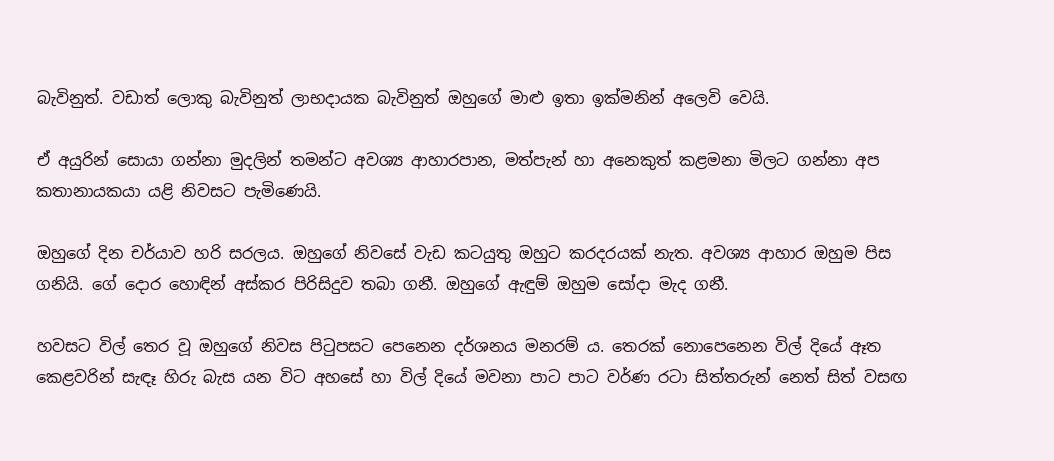බැවිනුත්. වඩාත් ලොකු බැවිනුත් ලාභදායක බැවිනුත් ඔහුගේ මාළු ඉතා ඉක්‌මනින් අලෙවි වෙයි.

ඒ අයුරින් සොයා ගන්නා මුදලින් තමන්ට අවශ්‍ය ආහාරපාන, මත්පැන් හා අනෙකුත් කළමනා මිලට ගන්නා අප කතානායකයා යළි නිවසට පැමිණෙයි.

ඔහුගේ දින චර්යාව හරි සරලය. ඔහුගේ නිවසේ වැඩ කටයුතු ඔහුට කරදරයක්‌ නැත. අවශ්‍ය ආහාර ඔහුම පිස ගනියි. ගේ දොර හොඳින් අස්‌කර පිරිසිදුව තබා ගනී. ඔහුගේ ඇඳුම් ඔහුම සෝදා මැද ගනී.

හවසට විල් තෙර වූ ඔහුගේ නිවස පිටුපසට පෙනෙන දර්ශනය මනරම් ය. තෙරක්‌ නොපෙනෙන විල් දියේ ඈත කෙළවරින් සැඳෑ හිරු බැස යන විට අහසේ හා විල් දියේ මවනා පාට පාට වර්ණ රටා සිත්තරුන් නෙත් සිත් වසඟ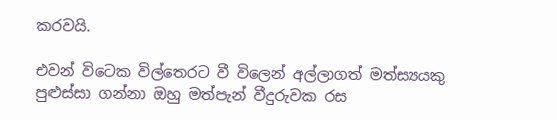කරවයි.

එවන් විටෙක විල්තෙරට වී විලෙන් අල්ලාගත් මත්ස්‍යයකු පුළුස්‌සා ගන්නා ඔහු මත්පැන් වීදුරුවක රස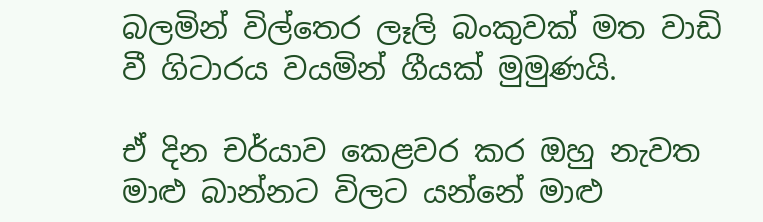බලමින් විල්තෙර ලෑලි බංකුවක්‌ මත වාඩි වී ගිටාරය වයමින් ගීයක්‌ මුමුණයි.

ඒ දින චර්යාව කෙළවර කර ඔහු නැවත මාළු බාන්නට විලට යන්නේ මාළු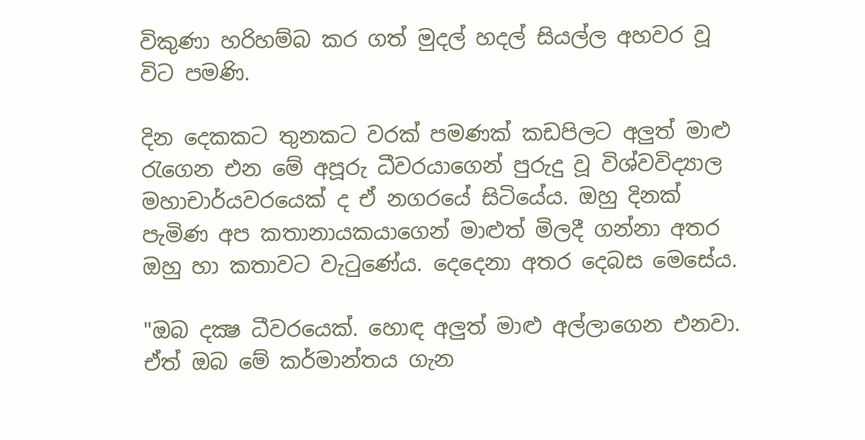විකුණා හරිහම්බ කර ගත් මුදල් හදල් සියල්ල අහවර වූ විට පමණි.

දින දෙකකට තුනකට වරක්‌ පමණක්‌ කඩපිලට අලුත් මාළු රැගෙන එන මේ අපූරු ධීවරයාගෙන් පුරුදු වූ විශ්වවිද්‍යාල මහාචාර්යවරයෙක්‌ ද ඒ නගරයේ සිටියේය. ඔහු දිනක්‌ පැමිණ අප කතානායකයාගෙන් මාළුත් මිලදී ගන්නා අතර ඔහු හා කතාවට වැටුණේය. දෙදෙනා අතර දෙබස මෙසේය.

"ඔබ දක්‍ෂ ධීවරයෙක්‌. හොඳ අලුත් මාළු අල්ලාගෙන එනවා. ඒත් ඔබ මේ කර්මාන්තය ගැන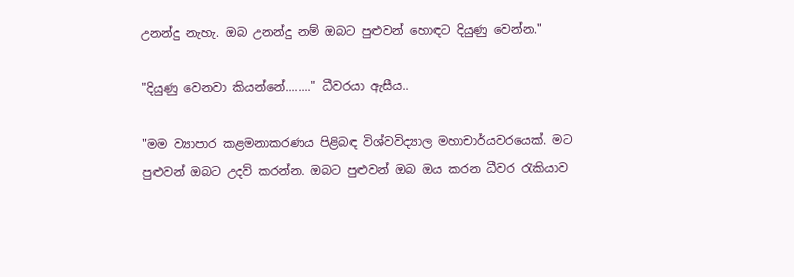උනන්දු නැහැ. ඔබ උනන්දු නම් ඔබට පුළුවන් හොඳට දියුණු වෙන්න."

"දියුණු වෙනවා කියන්නේ........" ධීවරයා ඇසීය..

"මම ව්‍යාපාර කළමනාකරණය පිළිබඳ විශ්වවිද්‍යාල මහාචාර්යවරයෙක්‌. මට පුළුවන් ඔබට උදව් කරන්න. ඔබට පුළුවන් ඔබ ඔය කරන ධීවර රැකියාව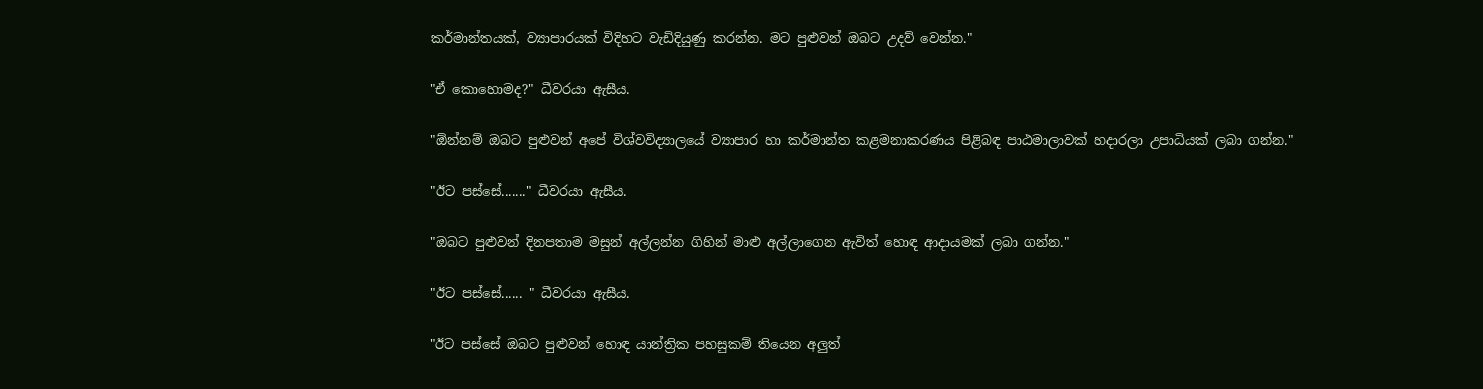කර්මාන්තයක්‌, ව්‍යාපාරයක්‌ විදිහට වැඩිදියුණු කරන්න. මට පුළුවන් ඔබට උදව් වෙන්න."

"ඒ කොහොමද?" ධීවරයා ඇසීය.

"ඕන්නම් ඔබට පුළුවන් අපේ විශ්වවිද්‍යාලයේ ව්‍යාපාර හා කර්මාන්ත කළමනාකරණය පිළිබඳ පාඨමාලාවක්‌ හදාරලා උපාධියක්‌ ලබා ගන්න."

"ඊට පස්‌සේ......." ධීවරයා ඇසීය.

"ඔබට පුළුවන් දිනපතාම මසුන් අල්ලන්න ගිහින් මාළු අල්ලාගෙන ඇවිත් හොඳ ආදායමක්‌ ලබා ගන්න."

"ඊට පස්‌සේ...... " ධීවරයා ඇසීය.

"ඊට පස්‌සේ ඔබට පුළුවන් හොඳ යාන්ත්‍රික පහසුකම් තියෙන අලුත්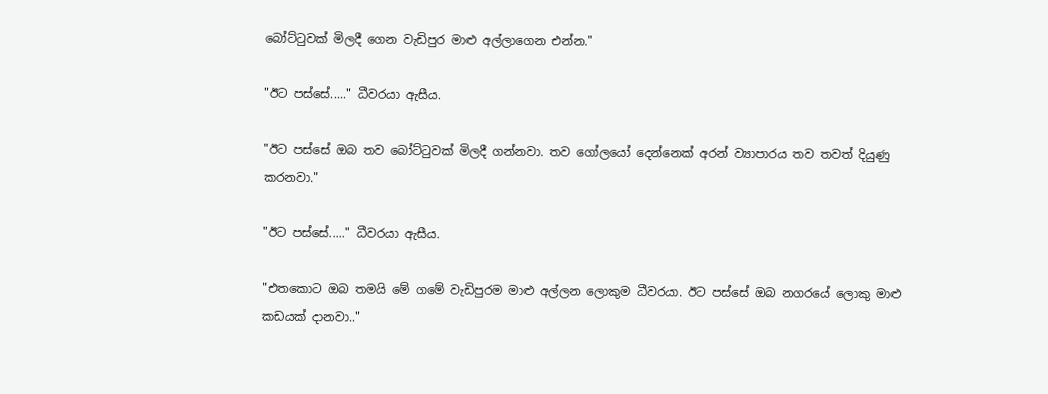බෝට්‌ටුවක්‌ මිලදී ගෙන වැඩිපුර මාළු අල්ලාගෙන එන්න."

"ඊට පස්‌සේ....." ධීවරයා ඇසීය.

"ඊට පස්‌සේ ඔබ තව බෝට්‌ටුවක්‌ මිලදී ගන්නවා. තව ගෝලයෝ දෙන්නෙක්‌ අරන් ව්‍යාපාරය තව තවත් දියුණු කරනවා."

"ඊට පස්‌සේ....." ධීවරයා ඇසීය.

"එතකොට ඔබ තමයි මේ ගමේ වැඩිපුරම මාළු අල්ලන ලොකුම ධීවරයා. ඊට පස්‌සේ ඔබ නගරයේ ලොකු මාළු කඩයක්‌ දානවා.."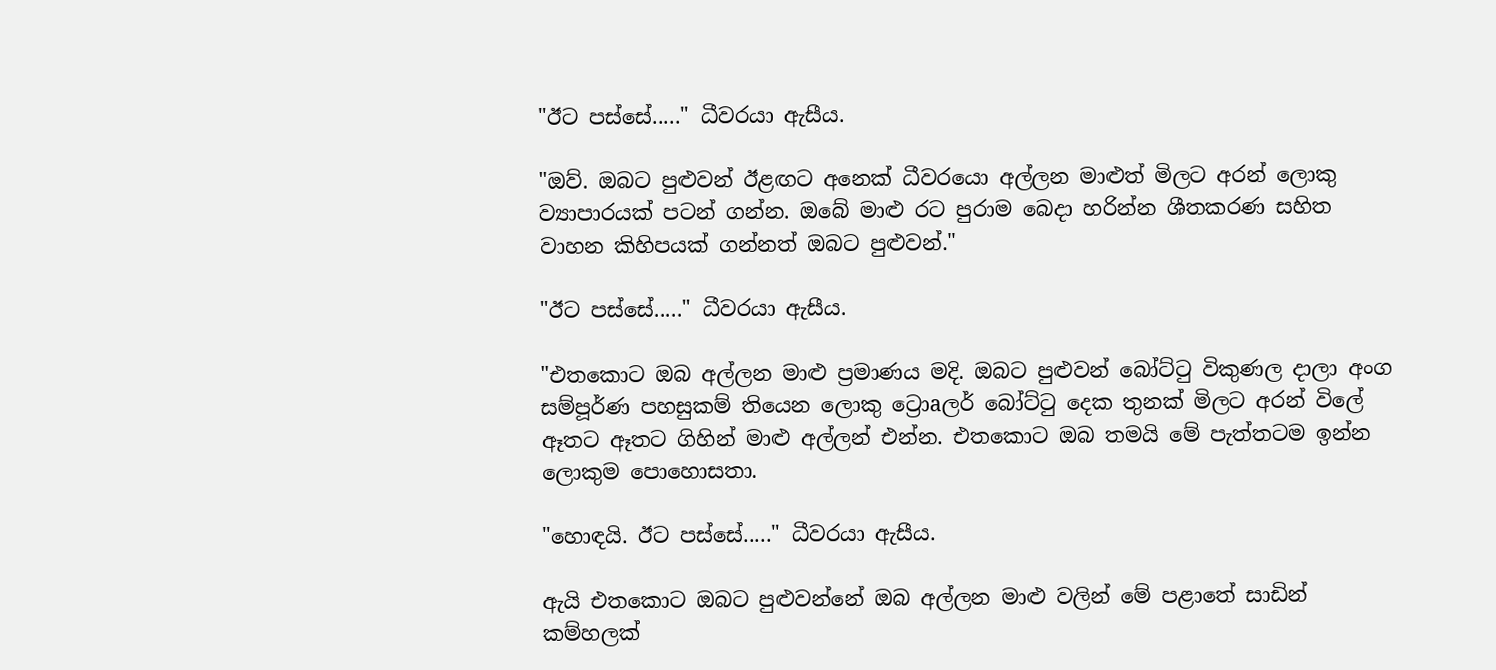"ඊට පස්‌සේ....." ධීවරයා ඇසීය.

"ඔව්. ඔබට පුළුවන් ඊළඟට අනෙක්‌ ධීවරයො අල්ලන මාළුත් මිලට අරන් ලොකු ව්‍යාපාරයක්‌ පටන් ගන්න. ඔබේ මාළු රට පුරාම බෙදා හරින්න ශීතකරණ සහිත වාහන කිහිපයක්‌ ගන්නත් ඔබට පුළුවන්."

"ඊට පස්‌සේ....." ධීවරයා ඇසීය.

"එතකොට ඔබ අල්ලන මාළු ප්‍රමාණය මදි. ඔබට පුළුවන් බෝට්‌ටු විකුණල දාලා අංග සම්පූර්ණ පහසුකම් තියෙන ලොකු ට්‍රොaලර් බෝට්‌ටු දෙක තුනක්‌ මිලට අරන් විලේ ඈතට ඈතට ගිහින් මාළු අල්ලන් එන්න. එතකොට ඔබ තමයි මේ පැත්තටම ඉන්න ලොකුම පොහොසතා.

"හොඳයි. ඊට පස්‌සේ....." ධීවරයා ඇසීය.

ඇයි එතකොට ඔබට පුළුවන්නේ ඔබ අල්ලන මාළු වලින් මේ පළාතේ සාඩින් කම්හලක්‌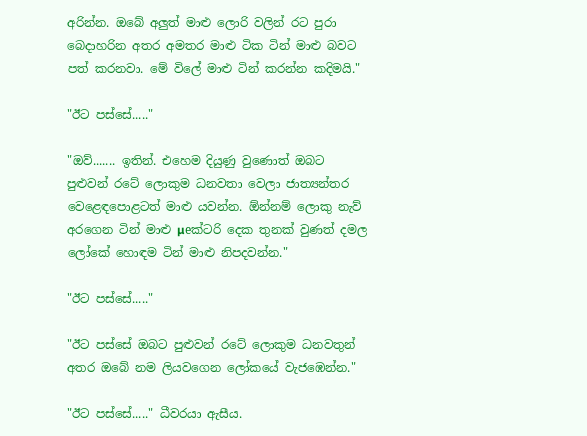අරින්න. ඔබේ අලුත් මාළු ලොරි වලින් රට පුරා බෙදාහරින අතර අමතර මාළු ටික ටින් මාළු බවට පත් කරනවා. මේ විලේ මාළු ටින් කරන්න කදිමයි."

"ඊට පස්‌සේ....."

"ඔව්....... ඉතින්. එහෙම දියුණු වුණොත් ඔබට පුළුවන් රටේ ලොකුම ධනවතා වෙලා ජාත්‍යන්තර වෙළෙඳපොළටත් මාළු යවන්න. ඕන්නම් ලොකු නැව් අරගෙන ටින් මාළු µeක්‌ටරි දෙක තුනක්‌ වුණත් දමල ලෝකේ හොඳම ටින් මාළු නිපදවන්න."

"ඊට පස්‌සේ....."

"ඊට පස්‌සේ ඔබට පුළුවන් රටේ ලොකුම ධනවතුන් අතර ඔබේ නම ලියවගෙන ලෝකයේ වැජඹෙන්න."

"ඊට පස්‌සේ....." ධීවරයා ඇසීය.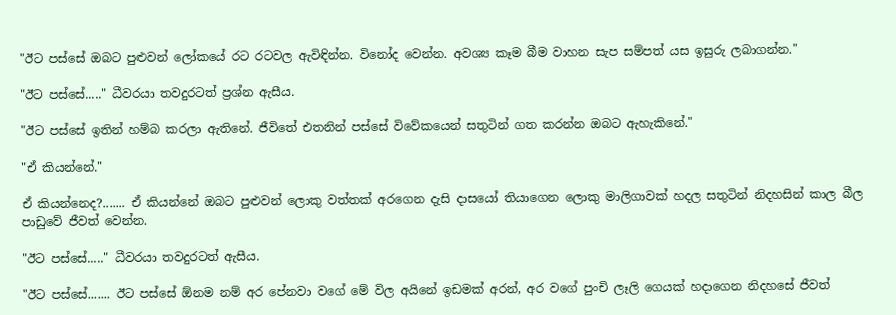"ඊට පස්‌සේ ඔබට පුළුවන් ලෝකයේ රට රටවල ඇවිඳින්න. විනෝද වෙන්න. අවශ්‍ය කෑම බීම වාහන සැප සම්පත් යස ඉසුරු ලබාගන්න."

"ඊට පස්‌සේ....." ධීවරයා තවදුරටත් ප්‍රශ්න ඇසීය.

"ඊට පස්‌සේ ඉතින් හම්බ කරලා ඇතිනේ. ජීවිතේ එතනින් පස්‌සේ විවේකයෙන් සතුටින් ගත කරන්න ඔබට ඇහැකිනේ."

"ඒ කියන්නේ."

ඒ කියන්නෙද?....... ඒ කියන්නේ ඔබට පුළුවන් ලොකු වත්තක්‌ අරගෙන දැසි දාසයෝ තියාගෙන ලොකු මාලිගාවක්‌ හදල සතුටින් නිදහසින් කාල බීල පාඩුවේ ජීවත් වෙන්න.

"ඊට පස්‌සේ....." ධීවරයා තවදුරටත් ඇසීය.

"ඊට පස්‌සේ....... ඊට පස්‌සේ ඕනම නම් අර පේනවා වගේ මේ විල අයිනේ ඉඩමක්‌ අරන්, අර වගේ පුංචි ලෑලි ගෙයක්‌ හදාගෙන නිදහසේ ජීවත්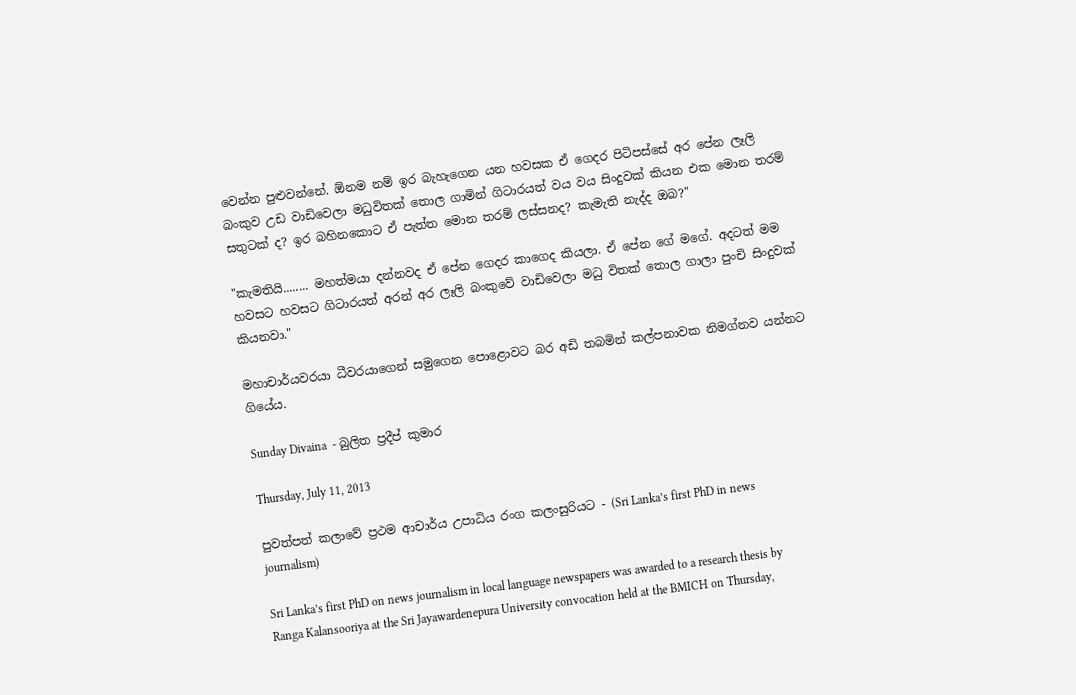වෙන්න පුළුවන්නේ. ඕනම නම් ඉර බැහැගෙන යන හවසක ඒ ගෙදර පිටිපස්‌සේ අර පේන ලෑලි බංකුව උඩ වාඩිවෙලා මධුවිතක්‌ තොල ගාමින් ගිටාරයත් වය වය සිංදුවක්‌ කියන එක මොන තරම් සතුටක්‌ ද? ඉර බහිනකොට ඒ පැත්ත මොන තරම් ලස්‌සනද? කැමැති නැද්ද ඔබ?"

"කැමතියි........ මහත්මයා දන්නවද ඒ පේන ගෙදර කාගෙද කියලා. ඒ පේන ගේ මගේ. අදටත් මම හවසට හවසට ගිටාරයත් අරන් අර ලෑලි බංකුවේ වාඩිවෙලා මධු විතක්‌ තොල ගාලා පුංචි සිංදුවක්‌ කියනවා."

මහාචාර්යවරයා ධීවරයාගෙන් සමුගෙන පොළොවට බර අඩි තබමින් කල්පනාවක නිමග්නව යන්නට ගියේය.

Sunday Divaina  - බුලිත ප්‍රදීප් කුමාර

Thursday, July 11, 2013

පුවත්පත් කලාවේ ප්‍රථම ආචාර්ය උපාධිය රංග කලංසුරියට - (Sri Lanka’s first PhD in news journalism)

Sri Lanka’s first PhD on news journalism in local language newspapers was awarded to a research thesis by Ranga Kalansooriya at the Sri Jayawardenepura University convocation held at the BMICH on Thursday,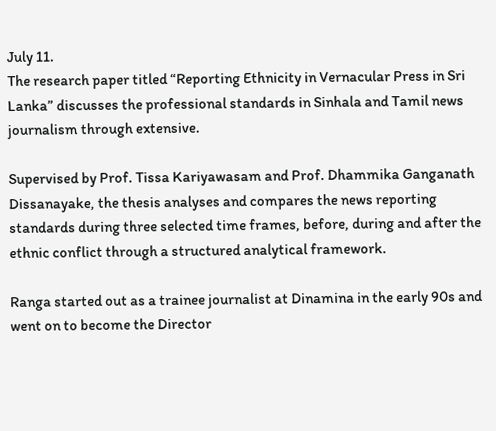July 11.
The research paper titled “Reporting Ethnicity in Vernacular Press in Sri Lanka” discusses the professional standards in Sinhala and Tamil news journalism through extensive.

Supervised by Prof. Tissa Kariyawasam and Prof. Dhammika Ganganath Dissanayake, the thesis analyses and compares the news reporting standards during three selected time frames, before, during and after the ethnic conflict through a structured analytical framework.

Ranga started out as a trainee journalist at Dinamina in the early 90s and went on to become the Director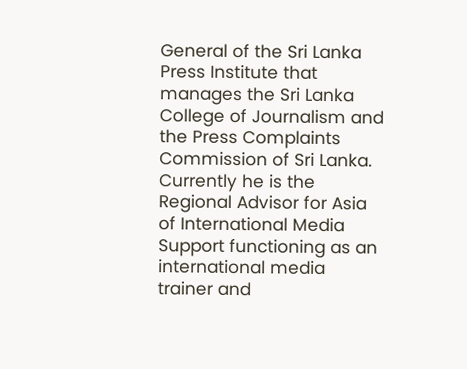General of the Sri Lanka Press Institute that manages the Sri Lanka College of Journalism and the Press Complaints Commission of Sri Lanka. Currently he is the Regional Advisor for Asia of International Media Support functioning as an international media trainer and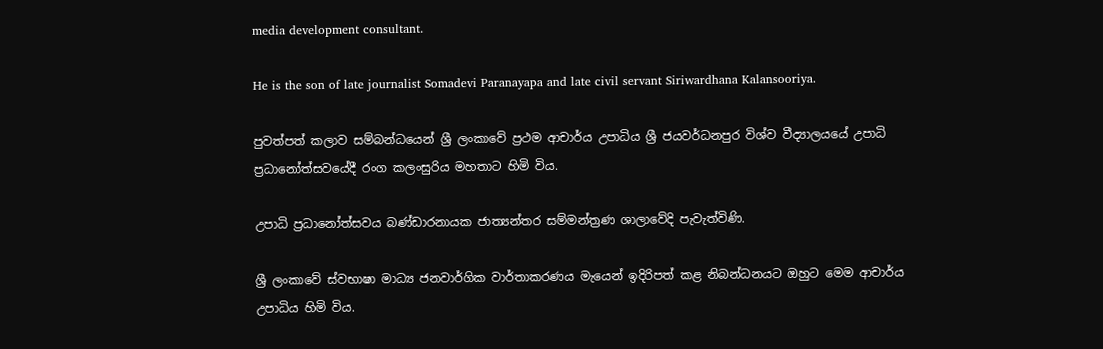media development consultant.

He is the son of late journalist Somadevi Paranayapa and late civil servant Siriwardhana Kalansooriya.

පුවත්පත් කලාව සම්බන්ධයෙන් ශ්‍රී ලංකාවේ ප්‍රථම ආචාර්ය උපාධිය ශ්‍රී ජයවර්ධනපුර විශ්ව වීද්‍යාලයයේ උපාධි ප්‍රධානෝත්සවයේදී රංග කලංසුරිය මහතාට හිමි විය.

උපාධි ප්‍රධානෝත්සවය බණ්ඩාරනායක ජාත්‍යන්තර සම්මන්ත්‍රණ ශාලාවේදි පැවැත්විණි.

ශ්‍රී ලංකාවේ ස්වභාෂා මාධ්‍ය ජනවාර්ගික වාර්තාකරණය මැයෙන් ඉදිරිපත් කළ නිබන්ධනයට ඔහුට මෙම ආචාර්ය උපාධිය හිමි විය.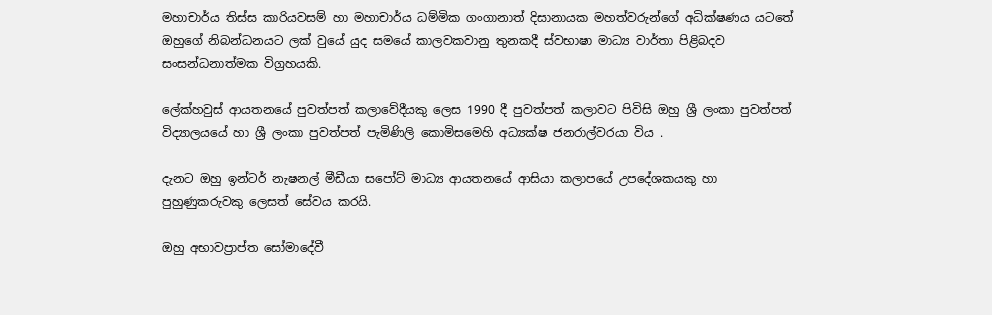මහාචාර්ය තිස්ස කාරියවසම් හා මහාචාර්ය ධම්මික ගංගානාත් දිසානායක මහත්වරුන්ගේ අධික්ෂණය යටතේ ඔහුගේ නිබන්ධනයට ලක් වුයේ යුද සමයේ කාලවකවානු තුනකදී ස්වභාෂා මාධ්‍ය වාර්තා පිළිබදව සංසන්ධනාත්මක විග්‍රහයකි.

ලේක්හවුස් ආයතනයේ පුවත්පත් කලාවේදීයකු ලෙස 1990 දී පුවත්පත් කලාවට පිවිසි ඔහු ශ්‍රී ලංකා පුවත්පත් විද්‍යාලයයේ හා ශ්‍රී ලංකා පුවත්පත් පැමිණිලි කොමිසමෙහි අධ්‍යක්ෂ ජනරාල්වරයා විය .

දැනට ඔහු ඉන්ටර් නැෂනල් මීඩීයා සපෝට් මාධ්‍ය ආයතනයේ ආසියා කලාපයේ උපදේශකයකු හා පුහුණුකරුවකු ලෙසත් සේවය කරයි.

ඔහු අභාවප්‍රාප්ත සෝමාදේවී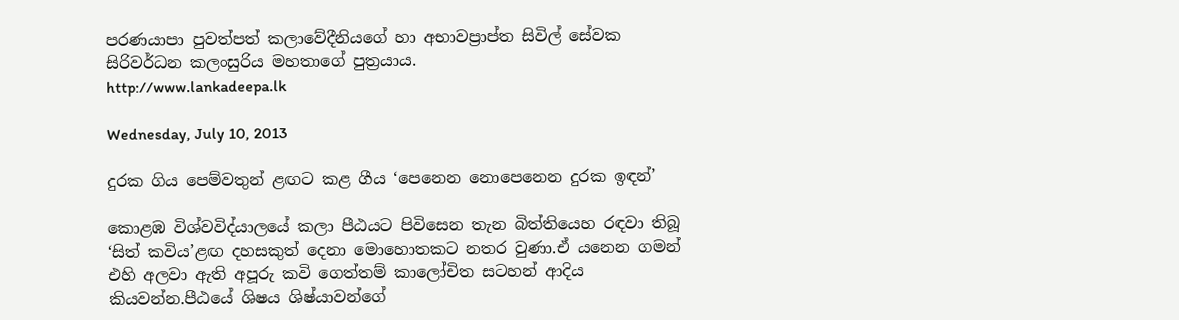පරණයාපා පුවත්පත් කලාවේදීනියගේ හා අභාවප්‍රාප්ත සිවිල් සේවක සිරිවර්ධන කලංසුරිය මහතාගේ පුත්‍රයාය.
http://www.lankadeepa.lk

Wednesday, July 10, 2013

දුරක ගිය පෙම්වතුන් ළඟට කළ ගීය ‘පෙනෙන නොපෙනෙන දුරක ඉඳන්’

කොළඹ විශ්වවිද්යාලයේ කලා පීඨයට පිවිසෙන තැන බිත්තියෙහ රඳවා තිබූ ‘සිත් කවිය’ළඟ දහසකුත් දෙනා මොහොතකට නතර වුණා.ඒ යනෙන ගමන් එහි අලවා ඇති අපූරු කවි ගෙත්තම් කාලෝචිත සටහන් ආදිය කියවන්න.පීඨයේ ශිෂය ශිෂ්යාවන්ගේ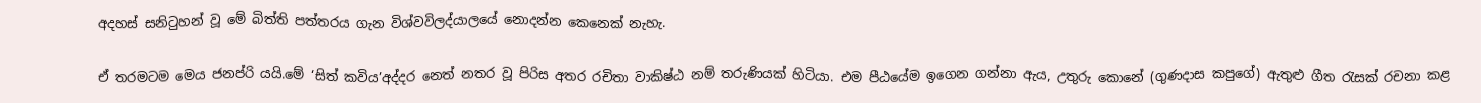අදහස් සනිටුහන් වූ මේ බිත්ති පත්තරය ගැන විශ්වවිලද්යාලයේ නොදන්න කෙනෙක් නැහැ.

ඒ තරමටම මෙය ජනප්රි යයි.මේ ‘සිත් කවිය’අද්දර නෙත් නතර වූ පිරිස අතර රචිතා වාකිෂ්ඨ නම් තරුණියක් හිටියා. එම පීඨයේම ඉගෙන ගන්නා ඇය, උතුරු කොනේ (ගුණදාස කපුගේ) ඇතුළු ගීත රැසක් රචනා කළ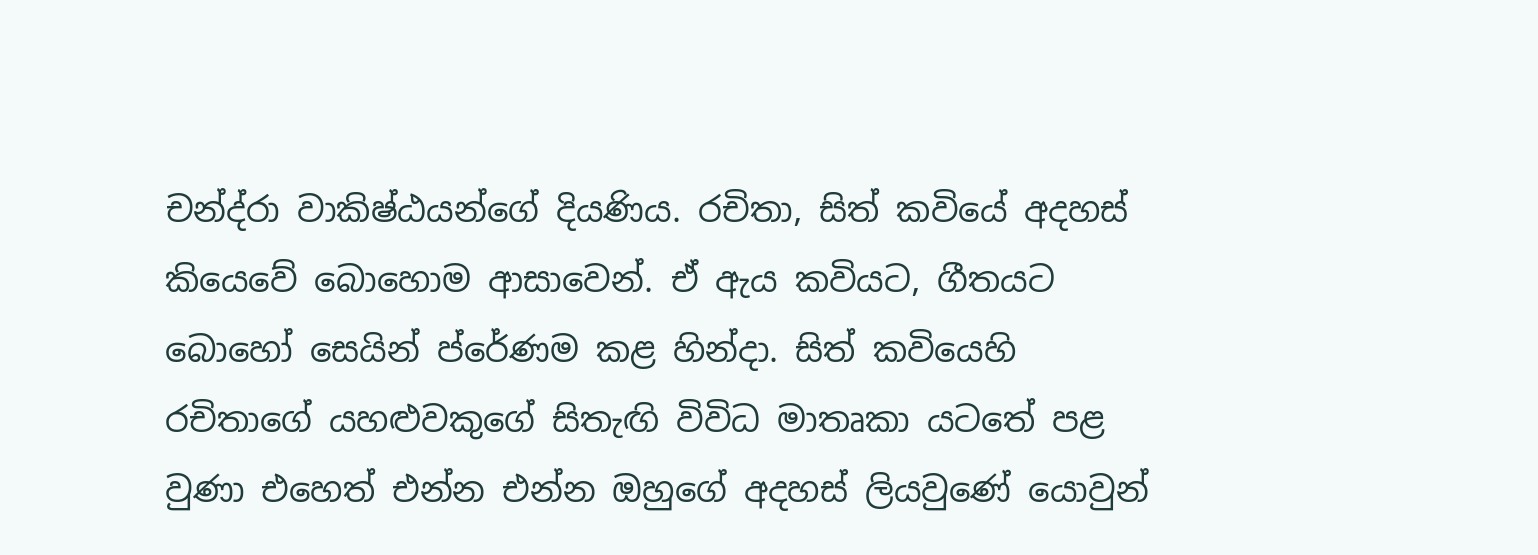චන්ද්රා වාකිෂ්ඨයන්ගේ දියණිය. රචිතා, සිත් කවියේ අදහස් කියෙවේ බොහොම ආසාවෙන්. ඒ ඇය කවියට, ගීතයට බොහෝ සෙයින් ප්රේණම කළ හින්දා. සිත් කවියෙහි රචිතාගේ යහළුවකුගේ සිතැඟි විවිධ මාතෘකා යටතේ පළ වුණා එහෙත් එන්න එන්න ඔහුගේ අදහස් ලියවුණේ යොවුන්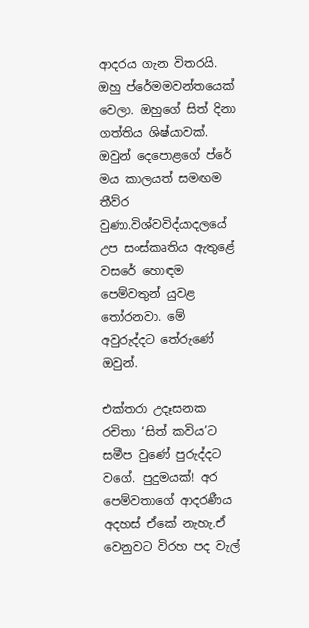ආදරය ගැන විතරයි. ඔහු ප්රේමමවන්තයෙක් වෙලා. ඔහුගේ සිත් දිනා ගත්තිය ශිෂ්යාවක්. ඔවුන් දෙපොළගේ ප්රේ මය කාලයත් සමඟම තීව්ර වුණා.විශ්වවිද්යාදලයේ උප සංස්කෘතිය ඇතුළේ වසරේ හොඳම පෙම්වතුන් යුවළ තෝරනවා. මේ අවුරුද්දට තේරුණේ ඔවුන්.

එක්තරා උදෑසනක රචිතා ‘සිත් කවිය’ට සමීප වුණේ පුරුද්දට වගේ. පුදුමයක්! අර පෙම්වතාගේ ආදරණීය අදහස් ඒකේ නැහැ.ඒ වෙනුවට විරහ පද වැල්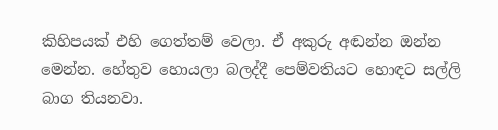කිහිපයක් එහි ගෙත්තම් වෙලා. ඒ අකුරු අඬන්න ඔන්න මෙන්න. හේතුව හොයලා බලද්දී පෙම්වතියට හොඳට සල්ලි බාග තියනවා.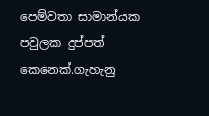පෙම්වතා සාමාන්යක පවුලක දුප්පත් කෙනෙක්.ගැහැනු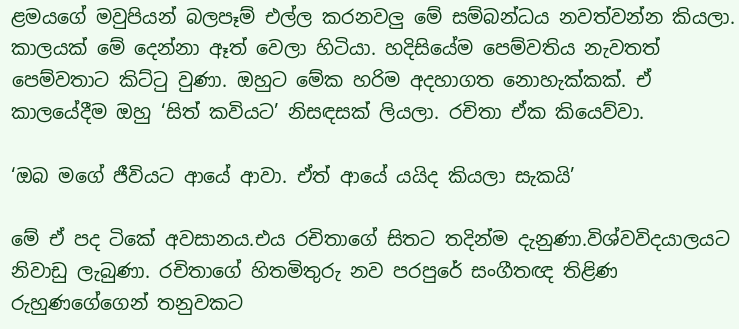ළමයගේ මවුපියන් බලපෑම් එල්ල කරනවලු මේ සම්බන්ධය නවත්වන්න කියලා. කාලයක් මේ දෙන්නා ඈත් වෙලා හිටියා. හදිසියේම පෙම්වතිය නැවතත් පෙම්වතාට කිට්ටු වුණා. ඔහුට මේක හරිම අදහාගත නොහැක්කක්. ඒ කාලයේදීම ඔහු ‘සිත් කවියට’ නිසඳසක් ලියලා. රචිතා ඒක කියෙව්වා.

‘ඔබ මගේ ජීවියට ආයේ ආවා. ඒත් ආයේ යයිද කියලා සැකයි’

මේ ඒ පද ටිකේ අවසානය.එය රචිතාගේ සිතට තදින්ම දැනුණා.විශ්වවිදයාලයට නිවාඩු ලැබුණා. රචිතාගේ හිතමිතුරු නව පරපුරේ සංගීතඥ තිළිණ රුහුණගේගෙන් තනුවකට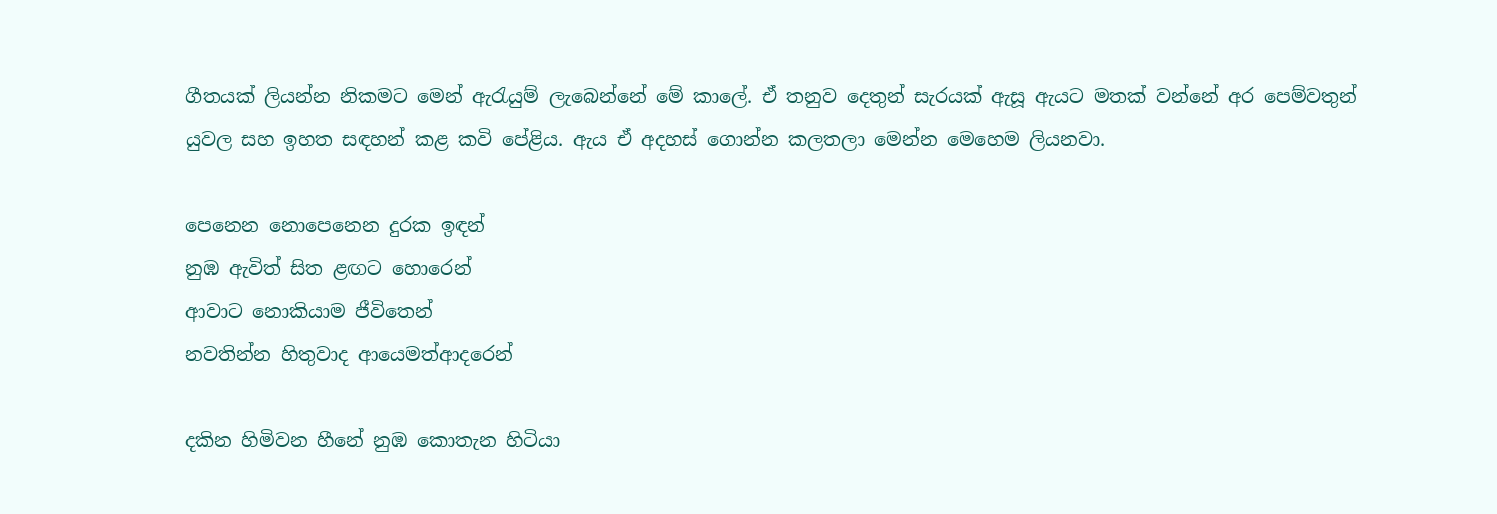ගීතයක් ලියන්න නිකමට මෙන් ඇරැයුම් ලැබෙන්නේ මේ කාලේ. ඒ තනුව දෙතුන් සැරයක් ඇසූ ඇයට මතක් වන්නේ අර පෙම්වතුන් යුවල සහ ඉහත සඳහන් කළ කවි පේළිය. ඇය ඒ අදහස් ගොන්න කලතලා මෙන්න මෙහෙම ලියනවා.

පෙනෙන නොපෙනෙන දුරක ඉඳන්
නුඹ ඇවිත් සිත ළඟට හොරෙන්
ආවාට නොකියාම ජීවිතෙන්
නවතින්න හිතුවාද ආයෙමත්ආදරෙන්

දකින හිමිවන හීනේ නුඹ කොතැන හිටියා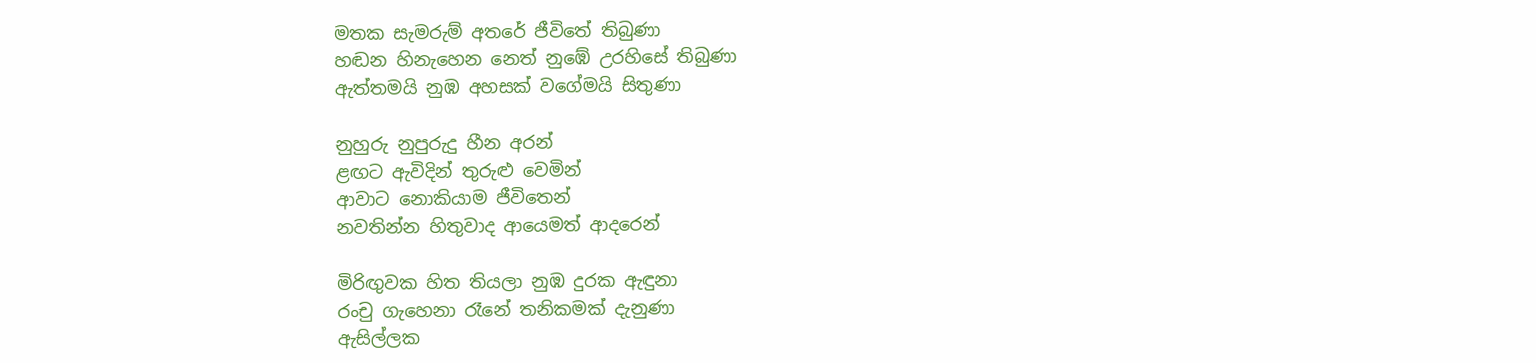මතක සැමරුම් අතරේ ජීවිතේ තිබුණා
හඬන හිනැහෙන නෙත් නුඹේ උරහිසේ තිබුණා
ඇත්තමයි නුඹ අහසක් වගේමයි සිතුණා

නුහුරු නුපුරුදු හීන අරන්
ළඟට ඇවිදින් තුරුළු වෙමින්
ආවාට නොකියාම ජීවිතෙන්
නවතින්න හිතුවාද ආයෙමත් ආදරෙන්

මිරිඟුවක හිත තියලා නුඹ දුරක ඇඳුනා
රංචු ගැහෙනා රෑනේ තනිකමක් දැනුණා
ඇසිල්ලක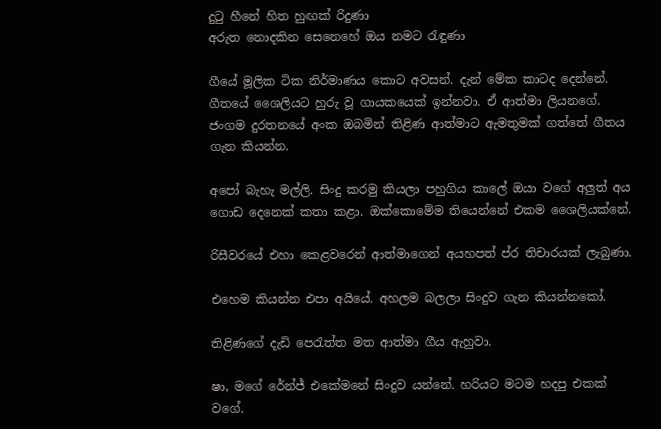දුටු හීනේ හිත හුඟක් රිදුණා
අරුත නොදකින සෙනෙහේ ඔය නමට රැඳුණා

ගීයේ මූලික ටික නිර්මාණය කොට අවසන්. දැන් මේක කාටද දෙන්නේ. ගීතයේ ශෛලියට හුරු වූ ගායකයෙක් ඉන්නවා. ඒ ආත්මා ලියනගේ. ජංගම දුරතනයේ අංක ඔබමින් තිළිණ ආත්මාට ඇමතුමක් ගත්තේ ගීතය ගැන කියන්න.

අපෝ බැහැ මල්ලි. සිංදු කරමු කියලා පහුගිය කාලේ ඔයා වගේ අලුත් අය ගොඩ දෙනෙක් කතා කළා. ඔක්කොමේම තියෙන්නේ එකම ශෛලියක්නේ.

රිසීවරයේ එහා කෙළවරෙන් ආත්මාගෙන් අයහපත් ප්ර තිචාරයක් ලැබුණා.

එහෙම කියන්න එපා අයියේ. අහලම බලලා සිංදුව ගැන කියන්නකෝ.

තිළිණගේ දැඩි පෙරැත්ත මත ආත්මා ගීය ඇහුවා.

ෂා, මගේ රේන්ජ් එකේමනේ සිංදුව යන්නේ. හරියට මටම හදපු එකක් වගේ.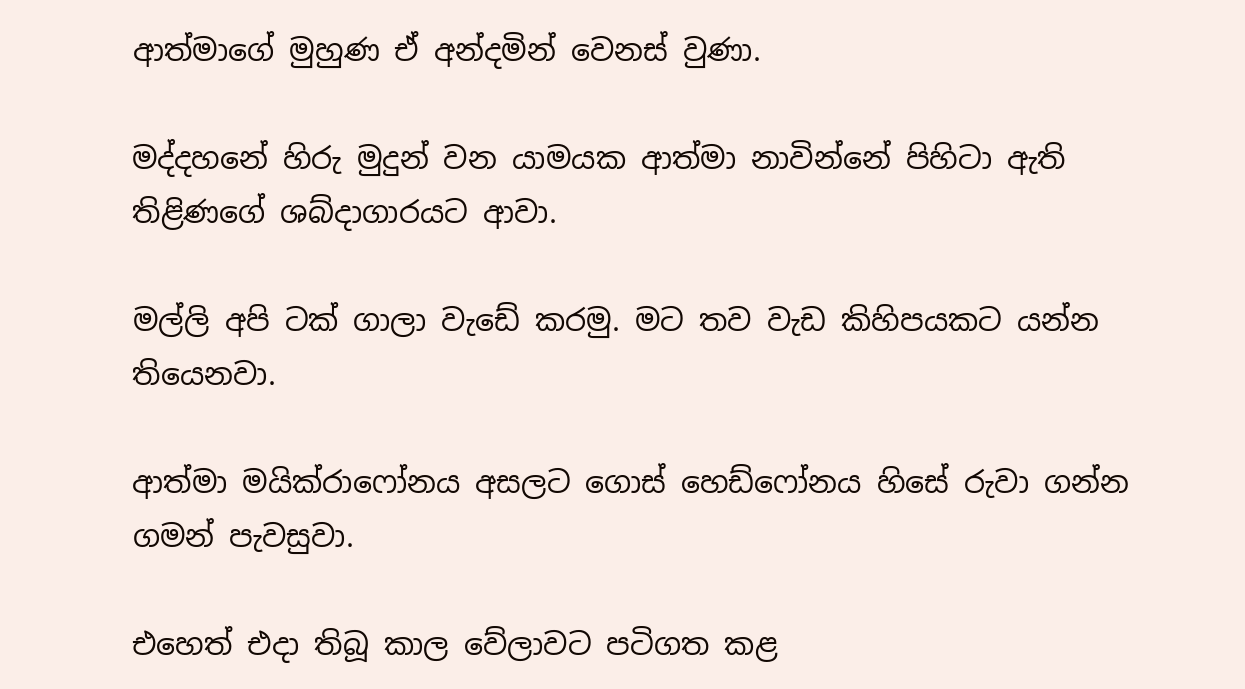ආත්මාගේ මුහුණ ඒ අන්දමින් වෙනස් වුණා.

මද්දහනේ හිරු මුදුන් වන යාමයක ආත්මා නාවින්නේ පිහිටා ඇති තිළිණගේ ශබ්දාගාරයට ආවා.

මල්ලි අපි ටක් ගාලා වැඩේ කරමු. මට තව වැඩ කිහිපයකට යන්න තියෙනවා.

ආත්මා මයික්රාෆෝනය අසලට ගොස් හෙඩ්ෆෝනය හිසේ රුවා ගන්න ගමන් පැවසුවා.

එහෙත් එදා තිබූ කාල වේලාවට පටිගත කළ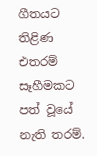ගීතයට තිළිණ එතරම් සෑහීමකට පත් වූයේ නැති තරම්.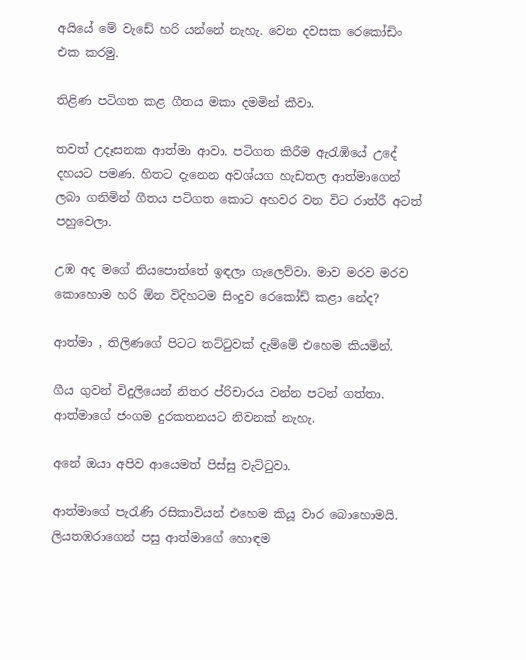අයියේ මේ වැඩේ හරි යන්නේ නැහැ. වෙන දවසක රෙකෝඩිං එක කරමු.

තිළිණ පටිගත කළ ගීතය මකා දමමින් කීවා.

තවත් උදෑසනක ආත්මා ආවා. පටිගත කිරීම ඇරැඹියේ උදේ දහයට පමණ. හිතට දැනෙන අවශ්යග හැඩතල ආත්මාගෙන් ලබා ගනිමින් ගීතය පටිගත කොට අහවර වන විට රාත්රී අටත් පහුවෙලා.

උඹ අද මගේ නියපොත්තේ ඉඳලා ගැලෙව්වා. මාව මරව මරව කොහොම හරි ඕන විදිහටම සිංදුව රෙකෝඩ් කළා නේද?

ආත්මා , තිලිණගේ පිටට තට්ටුවක් දැම්මේ එහෙම කියමින්.

ගීය ගුවන් විදුලියෙන් නිතර ප්රිචාරය වන්න පටන් ගත්තා. ආත්මාගේ ජංගම දුරකතනයට නිවනක් නැහැ.

අනේ ඔයා අපිව ආයෙමත් පිස්සු වැට්ටුවා.

ආත්මාගේ පැරැණි රසිකාවියන් එහෙම කියූ වාර බොහොමයි. ලියතඹරාගෙන් පසු ආත්මාගේ හොඳම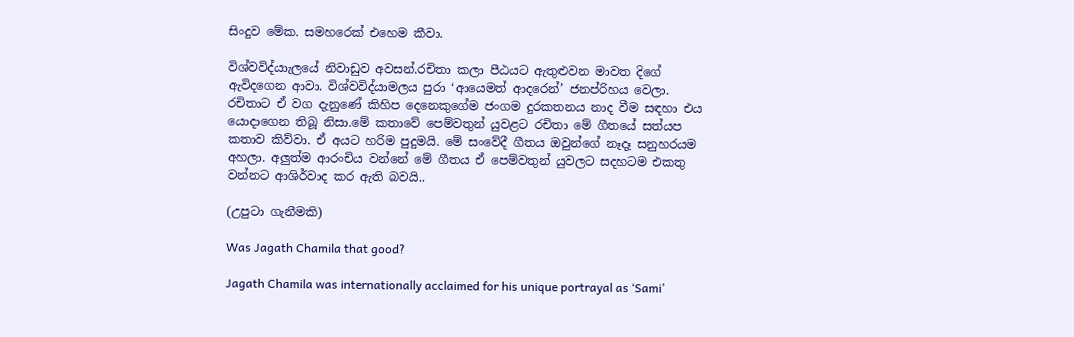සිංදුව මේක. සමහරෙක් එහෙම කීවා.

විශ්වවිද්යාැලයේ නිවාඩුව අවසන්.රචිතා කලා පීඨයට ඇතුළුවන මාවත දිගේ ඇවිදගෙන ආවා. විශ්වවිද්යාමලය පුරා ‘ආයෙමත් ආදරෙන්’ ජනප්රිහය වෙලා. රචිතාට ඒ වග දැනුණේ කිහිප දෙනෙකුගේම ජංගම දුරකතනය නාද වීම සඳහා එය යොදාගෙන තිබූ නිසා.මේ කතාවේ පෙම්වතුන් යුවළට රචිතා මේ ගීතයේ සත්යප කතාව කිව්වා. ඒ අයට හරිම පුදුමයි. මේ සංවේදී ගීතය ඔවුන්ගේ නෑදෑ සනුහරයම අහලා. අලුත්ම ආරංචිය වන්නේ මේ ගීතය ඒ පෙම්වතුන් යුවලට සදහටම එකතු වන්නට ආශිර්වාද කර ඇති බවයි..

(උපුටා ගැනීමකි)

Was Jagath Chamila that good?

Jagath Chamila was internationally acclaimed for his unique portrayal as ‘Sami’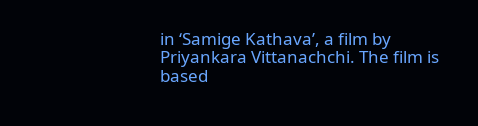in ‘Samige Kathava’, a film by Priyankara Vittanachchi. The film is based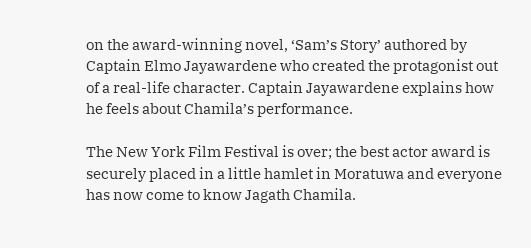on the award-winning novel, ‘Sam’s Story’ authored by Captain Elmo Jayawardene who created the protagonist out of a real-life character. Captain Jayawardene explains how he feels about Chamila’s performance.

The New York Film Festival is over; the best actor award is securely placed in a little hamlet in Moratuwa and everyone has now come to know Jagath Chamila.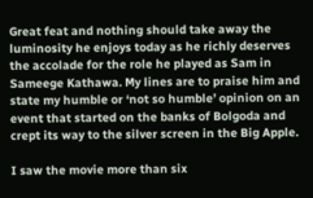Great feat and nothing should take away the luminosity he enjoys today as he richly deserves the accolade for the role he played as Sam in Sameege Kathawa. My lines are to praise him and state my humble or ‘not so humble’ opinion on an event that started on the banks of Bolgoda and crept its way to the silver screen in the Big Apple.

I saw the movie more than six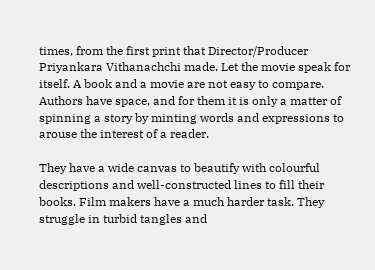times, from the first print that Director/Producer Priyankara Vithanachchi made. Let the movie speak for itself. A book and a movie are not easy to compare. Authors have space, and for them it is only a matter of spinning a story by minting words and expressions to arouse the interest of a reader.

They have a wide canvas to beautify with colourful descriptions and well-constructed lines to fill their books. Film makers have a much harder task. They struggle in turbid tangles and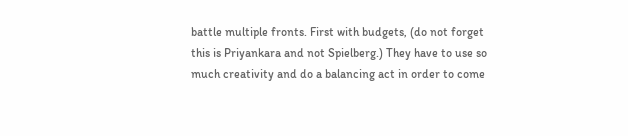battle multiple fronts. First with budgets, (do not forget this is Priyankara and not Spielberg.) They have to use so much creativity and do a balancing act in order to come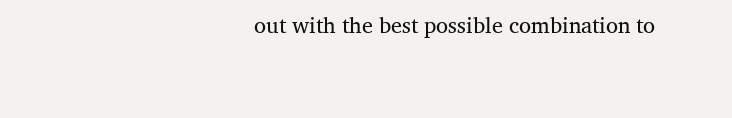out with the best possible combination to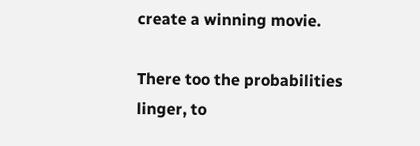create a winning movie.

There too the probabilities linger, to